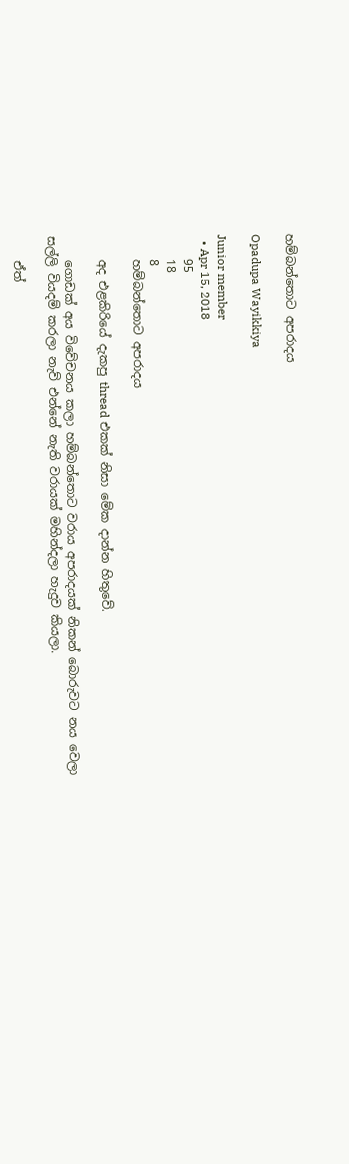හම්බන්තොට අපරාදය

Opadupa Wayikkiya

Junior member
  • Apr 15, 2018
    95
    18
    8
    හම්බන්තොට අපරාදය

    අද එළකිරියේ දැකපු thread එකක් නිසා මේක දාන්න හිතුවේ.

    ගොඩක් අය විවේචනය කලා හම්බන්තොට වරාය අපරාදයක් නිකන් බොරුවට නය වෙලා සල්ලි වියදම් කරලා නැව් එන්නේ නැති වරායක් මහින්දලා හැදුව කියලා.

    ඒත්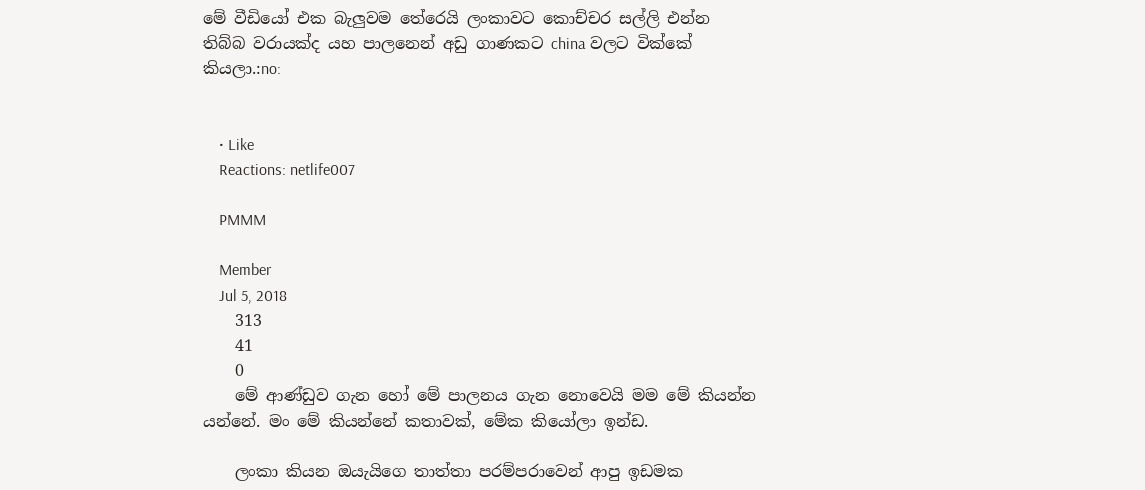මේ වීඩියෝ එක බැලුවම තේරෙයි ලංකාවට කොච්චර සල්ලි එන්න තිබ්බ වරායක්ද යහ පාලනෙන් අඩු ගාණකට china වලට වික්කේ කියලා.:no:


    • Like
    Reactions: netlife007

    PMMM

    Member
    Jul 5, 2018
    313
    41
    0
    මේ ආණ්ඩුව ගැන හෝ මේ පාලනය ගැන නොවෙයි මම මේ කියන්න යන්නේ. මං මේ කියන්නේ කතාවක්, මේක කියෝලා ඉන්ඩ.

    ලංකා කියන ඔයැයිගෙ තාත්තා පරම්පරාවෙන් ආපු ඉඩමක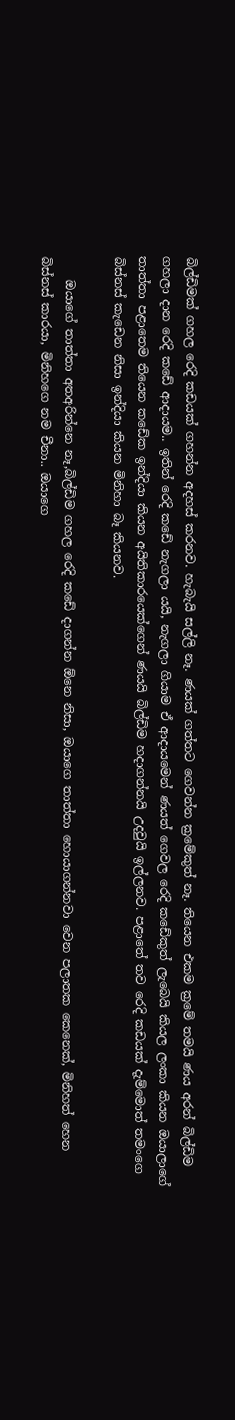බිල්ඩිමක් ගහල රෙදි කඩයක් ගහන්න අදහස් කරනව. හැබැයි සල්ලි නෑ. ණයක් ගත්තට ගෙවන්න ක්‍රමේකුත් නෑ. තියෙන එකම ක්‍රමේ තමයි ණය අරන් බිල්ඩිම ගහලා දාන රෙදි කඩේ ආදායම.. ඉතින් රෙදි කඩේ නැගලා යයි, නැගලා ගියාම ඒ ආදායමෙන් ණයත් ගෙවල රෙදි කඩේකුත් ලැබෙයි කියල ලංකා කියන ඔයාලාගේ තාත්තා පළාතෙම තියෙන කඩේක ඉන්දියා කියන අයිතිකාරයෙක්ගෙන් ණයයි බිල්ඩිම හදාගන්නයි උදවුයි ඉල්ලනව. පළාතේ තව රෙදි කඩයක් දැම්මොත් තමංගෙ බිස්නස් කැඩෙන නිසා ඉන්දියා කියන මිනිහා බෑ කියනව.

    ඔයාගේ තාත්තා අතඅරින්නෙ නෑ,බිල්ඩිම ගහල රෙදි කඩේ දාගන්න ඕනෙ නිසා, ඔයාගෙ තාත්තා හොයාගන්නවා වෙන පලාතක කෙනෙක්, මිනිහත් හෙන බිස්නස් කාරයා, මිනිහගෙ නම චීනා.. ඔයාගෙ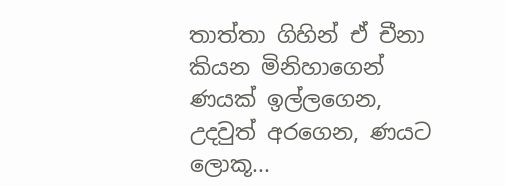තාත්තා ගිහින් ඒ චීනා කියන මිනිහාගෙන් ණයක් ඉල්ලගෙන, උදවුත් අරගෙන, ණයට ලොකූ...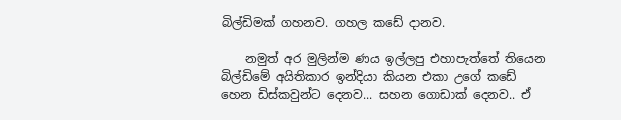බිල්ඩිමක් ගහනව. ගහල කඩේ දානව.

    නමුත් අර මුලින්ම ණය ඉල්ලපු එහාපැත්තේ තියෙන බිල්ඩිමේ අයිතිකාර ඉන්දියා කියන එකා උගේ කඩේ හෙන ඩිස්කවුන්ට දෙනව... සහන ගොඩාක් දෙනව.. ඒ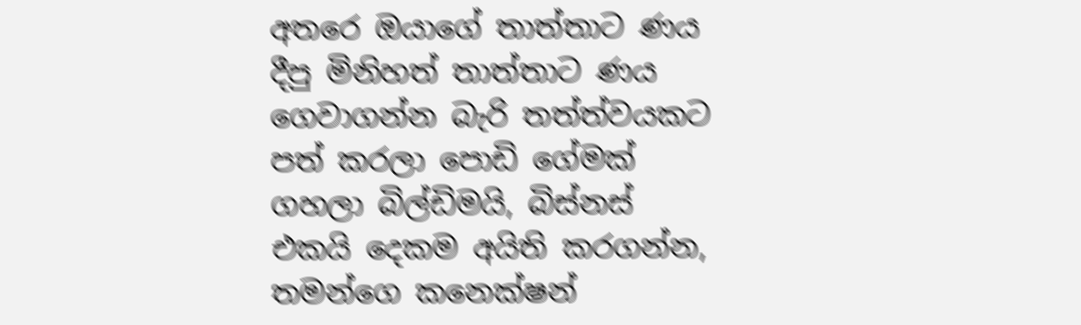අතරෙ ඔයාගේ තාත්තාට ණය දීපු මිනිහත් තාත්තාට ණය ගෙවාගන්න බැරි තත්ත්වයකට පත් කරලා පොඩි ගේමක් ගහලා බිල්ඩිමයි, බිස්නස් එකයි දෙකම අයිති කරගන්න, තමන්ගෙ කනෙක්ෂන්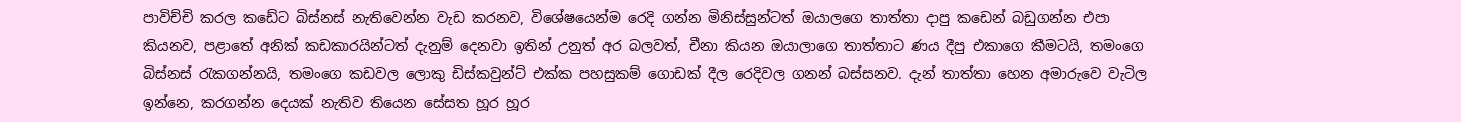පාවිච්චි කරල කඩේට බිස්නස් නැතිවෙන්න වැඩ කරනව, විශේෂයෙන්ම රෙදි ගන්න මිනිස්සුන්ටත් ඔයාලගෙ තාත්තා දාපු කඩෙන් බඩුගන්න එපා කියනව, පළාතේ අනික් කඩකාරයින්ටත් දැනුම් දෙනවා ඉතින් උනුත් අර බලවත්, චීනා කියන ඔයාලාගෙ තාත්තාට ණය දීපු එකාගෙ කීමටයි, තමංගෙ බිස්නස් රැකගන්නයි, තමංගෙ කඩවල ලොකු ඩිස්කවුන්ට් එක්ක පහසුකම් ගොඩක් දීල රෙදිවල ගනන් බස්සනව. දැන් තාත්තා හෙන අමාරුවෙ වැටිල ඉන්නෙ, කරගන්න දෙයක් නැතිව තියෙන සේසත හූර හූර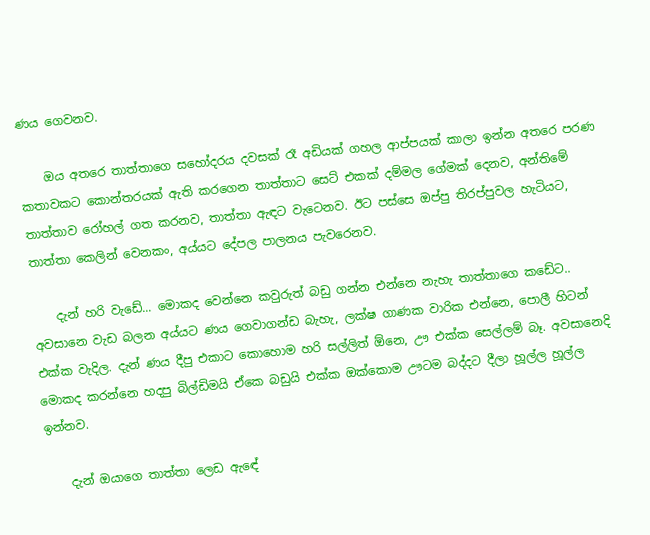ණය ගෙවනව.

    ඔය අතරෙ තාත්තාගෙ සහෝදරය දවසක් රෑ අඩියක් ගහල ආප්පයක් කාලා ඉන්න අතරෙ පරණ කතාවකට කොන්තරයක් ඇති කරගෙන තාත්තාට සෙට් එකක් දම්මල ගේමක් දෙනව, අන්තිමේ තාත්තාව රෝහල් ගත කරනව, තාත්තා ඇඳට වැටෙනව. ඊට පස්සෙ ඔප්පු තිරප්පුවල හැටියට, තාත්තා කෙලින් වෙනකං, අය්යට දේපල පාලනය පැවරෙනව.

    දැන් හරි වැඩේ... මොකද වෙන්නෙ කවුරුත් බඩු ගන්න එන්නෙ නැහැ තාත්තාගෙ කඩේට.. අවසානෙ වැඩ බලන අය්යට ණය ගෙවාගන්ඩ බැහැ, ලක්ෂ ගාණක වාරික එන්නෙ, පොලී හිටන් එක්ක වැදිල. දැන් ණය දීපු එකාට කොහොම හරි සල්ලිත් ඕනෙ, ඌ එක්ක සෙල්ලම් බෑ. අවසානෙදි මොකද කරන්නෙ හදපු බිල්ඩිමයි ඒකෙ බඩුයි එක්ක ඔක්කොම ඌටම බද්දට දීලා හූල්ල හූල්ල ඉන්නව.

    දැන් ඔයාගෙ තාත්තා ලෙඩ ඇඳේ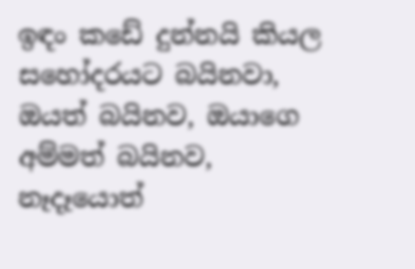ඉඳං කඩේ දුන්නයි කියල සහෝදරයට බයිනවා, ඔයත් බයිනව, ඔයාගෙ අම්මත් බයිනව, නෑදෑයොත්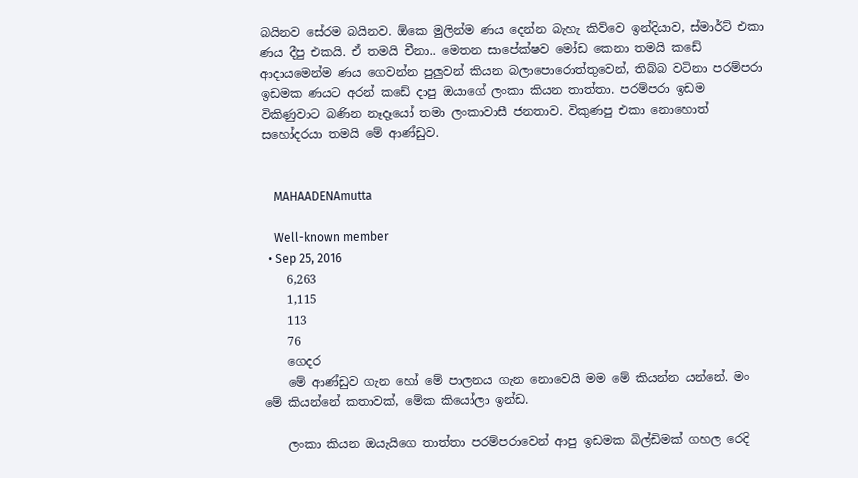බයිනව සේරම බයිනව. ඕකෙ මුලින්ම ණය දෙන්න බැහැ කිව්වෙ ඉන්දියාව, ස්මාර්ට් එකා ණය දීපු එකයි. ඒ තමයි චීනා.. මෙතන සාපේක්ෂව මෝඩ කෙනා තමයි කඩේ ආදායමෙන්ම ණය ගෙවන්න පුලුවන් කියන බලාපොරොත්තුවෙන්, තිබ්බ වටිනා පරම්පරා ඉඩමක ණයට අරන් කඩේ දාපු ඔයාගේ ලංකා කියන තාත්තා. පරම්පරා ඉඩම විකිණුවාට බණින නෑදෑයෝ තමා ලංකාවාසී ජනතාව. විකුණපු එකා නොහොත් සහෝදරයා තමයි මේ ආණ්ඩුව.


    MAHAADENAmutta

    Well-known member
  • Sep 25, 2016
    6,263
    1,115
    113
    76
    ගෙදර
    මේ ආණ්ඩුව ගැන හෝ මේ පාලනය ගැන නොවෙයි මම මේ කියන්න යන්නේ. මං මේ කියන්නේ කතාවක්, මේක කියෝලා ඉන්ඩ.

    ලංකා කියන ඔයැයිගෙ තාත්තා පරම්පරාවෙන් ආපු ඉඩමක බිල්ඩිමක් ගහල රෙදි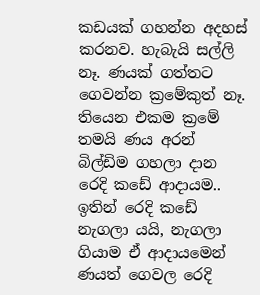කඩයක් ගහන්න අදහස් කරනව. හැබැයි සල්ලි නෑ. ණයක් ගත්තට ගෙවන්න ක්‍රමේකුත් නෑ. තියෙන එකම ක්‍රමේ තමයි ණය අරන් බිල්ඩිම ගහලා දාන රෙදි කඩේ ආදායම.. ඉතින් රෙදි කඩේ නැගලා යයි, නැගලා ගියාම ඒ ආදායමෙන් ණයත් ගෙවල රෙදි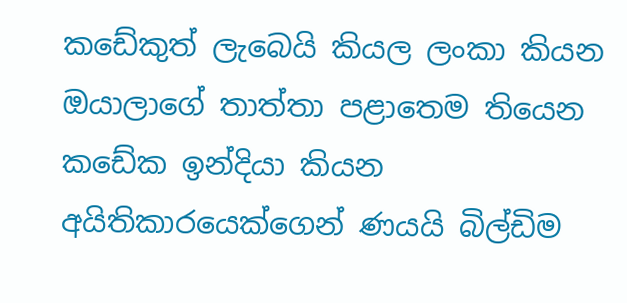කඩේකුත් ලැබෙයි කියල ලංකා කියන ඔයාලාගේ තාත්තා පළාතෙම තියෙන කඩේක ඉන්දියා කියන අයිතිකාරයෙක්ගෙන් ණයයි බිල්ඩිම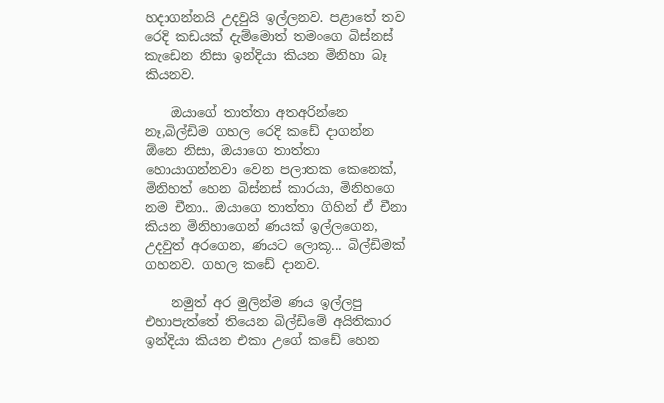හදාගන්නයි උදවුයි ඉල්ලනව. පළාතේ තව රෙදි කඩයක් දැම්මොත් තමංගෙ බිස්නස් කැඩෙන නිසා ඉන්දියා කියන මිනිහා බෑ කියනව.

    ඔයාගේ තාත්තා අතඅරින්නෙ නෑ,බිල්ඩිම ගහල රෙදි කඩේ දාගන්න ඕනෙ නිසා, ඔයාගෙ තාත්තා හොයාගන්නවා වෙන පලාතක කෙනෙක්, මිනිහත් හෙන බිස්නස් කාරයා, මිනිහගෙ නම චීනා.. ඔයාගෙ තාත්තා ගිහින් ඒ චීනා කියන මිනිහාගෙන් ණයක් ඉල්ලගෙන, උදවුත් අරගෙන, ණයට ලොකූ... බිල්ඩිමක් ගහනව. ගහල කඩේ දානව.

    නමුත් අර මුලින්ම ණය ඉල්ලපු එහාපැත්තේ තියෙන බිල්ඩිමේ අයිතිකාර ඉන්දියා කියන එකා උගේ කඩේ හෙන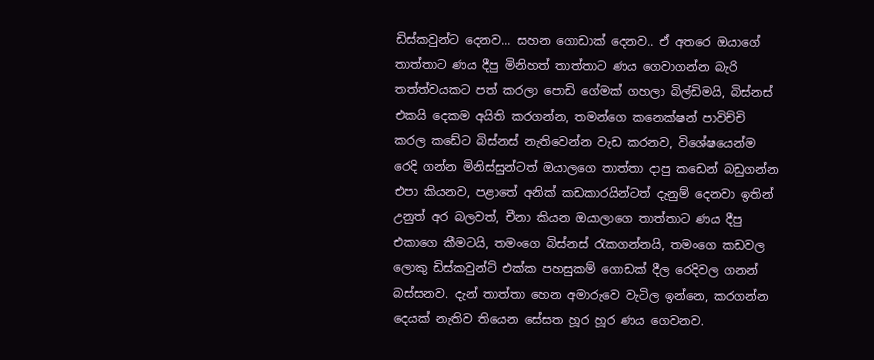ඩිස්කවුන්ට දෙනව... සහන ගොඩාක් දෙනව.. ඒ අතරෙ ඔයාගේ තාත්තාට ණය දීපු මිනිහත් තාත්තාට ණය ගෙවාගන්න බැරි තත්ත්වයකට පත් කරලා පොඩි ගේමක් ගහලා බිල්ඩිමයි, බිස්නස් එකයි දෙකම අයිති කරගන්න, තමන්ගෙ කනෙක්ෂන් පාවිච්චි කරල කඩේට බිස්නස් නැතිවෙන්න වැඩ කරනව, විශේෂයෙන්ම රෙදි ගන්න මිනිස්සුන්ටත් ඔයාලගෙ තාත්තා දාපු කඩෙන් බඩුගන්න එපා කියනව, පළාතේ අනික් කඩකාරයින්ටත් දැනුම් දෙනවා ඉතින් උනුත් අර බලවත්, චීනා කියන ඔයාලාගෙ තාත්තාට ණය දීපු එකාගෙ කීමටයි, තමංගෙ බිස්නස් රැකගන්නයි, තමංගෙ කඩවල ලොකු ඩිස්කවුන්ට් එක්ක පහසුකම් ගොඩක් දීල රෙදිවල ගනන් බස්සනව. දැන් තාත්තා හෙන අමාරුවෙ වැටිල ඉන්නෙ, කරගන්න දෙයක් නැතිව තියෙන සේසත හූර හූර ණය ගෙවනව.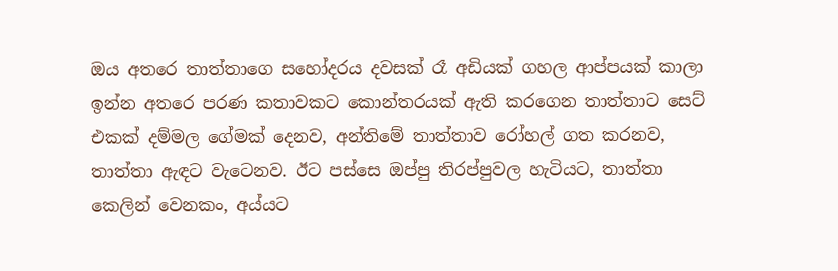ඔය අතරෙ තාත්තාගෙ සහෝදරය දවසක් රෑ අඩියක් ගහල ආප්පයක් කාලා ඉන්න අතරෙ පරණ කතාවකට කොන්තරයක් ඇති කරගෙන තාත්තාට සෙට් එකක් දම්මල ගේමක් දෙනව, අන්තිමේ තාත්තාව රෝහල් ගත කරනව, තාත්තා ඇඳට වැටෙනව. ඊට පස්සෙ ඔප්පු තිරප්පුවල හැටියට, තාත්තා කෙලින් වෙනකං, අය්යට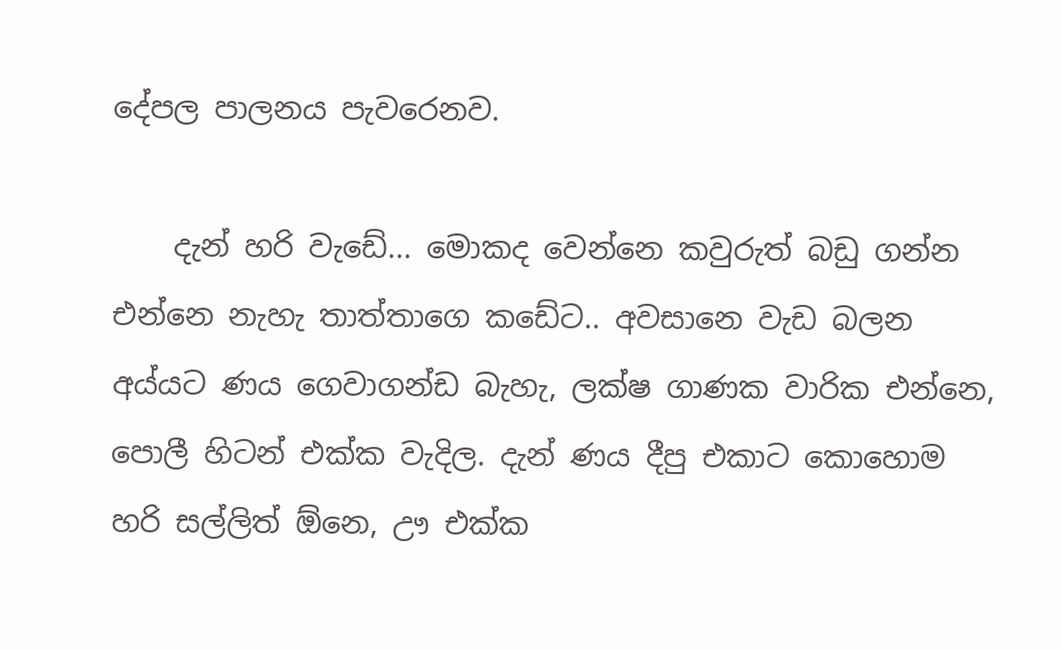දේපල පාලනය පැවරෙනව.

    දැන් හරි වැඩේ... මොකද වෙන්නෙ කවුරුත් බඩු ගන්න එන්නෙ නැහැ තාත්තාගෙ කඩේට.. අවසානෙ වැඩ බලන අය්යට ණය ගෙවාගන්ඩ බැහැ, ලක්ෂ ගාණක වාරික එන්නෙ, පොලී හිටන් එක්ක වැදිල. දැන් ණය දීපු එකාට කොහොම හරි සල්ලිත් ඕනෙ, ඌ එක්ක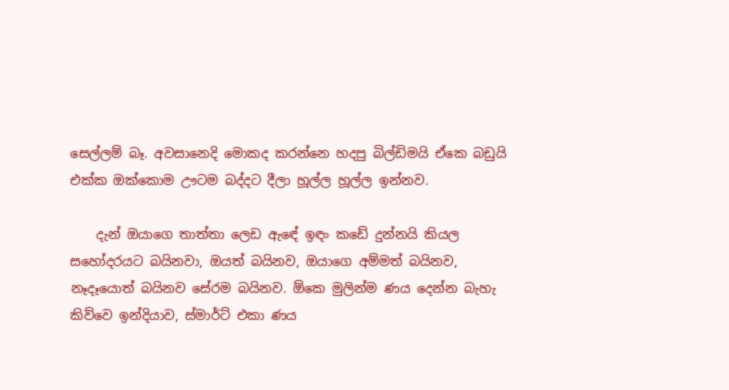සෙල්ලම් බෑ. අවසානෙදි මොකද කරන්නෙ හදපු බිල්ඩිමයි ඒකෙ බඩුයි එක්ක ඔක්කොම ඌටම බද්දට දීලා හූල්ල හූල්ල ඉන්නව.

    දැන් ඔයාගෙ තාත්තා ලෙඩ ඇඳේ ඉඳං කඩේ දුන්නයි කියල සහෝදරයට බයිනවා, ඔයත් බයිනව, ඔයාගෙ අම්මත් බයිනව, නෑදෑයොත් බයිනව සේරම බයිනව. ඕකෙ මුලින්ම ණය දෙන්න බැහැ කිව්වෙ ඉන්දියාව, ස්මාර්ට් එකා ණය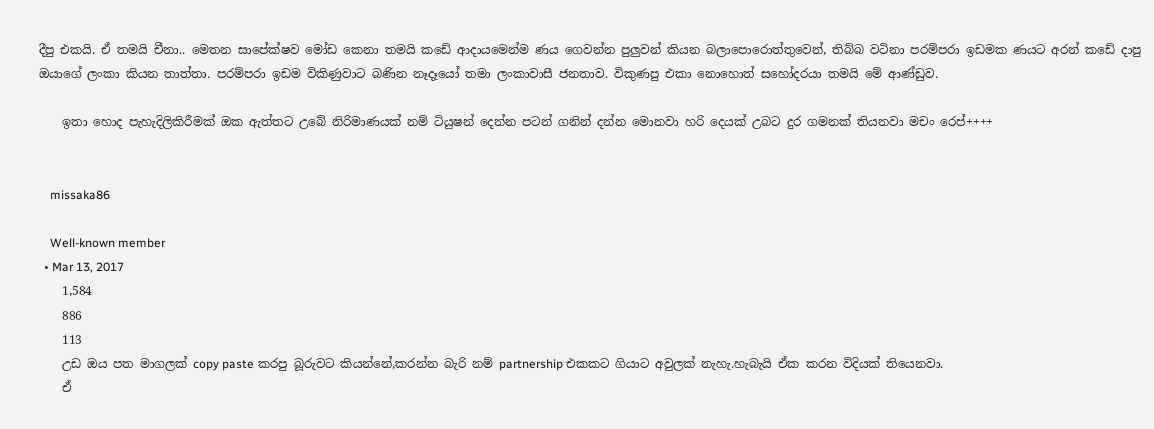දීපු එකයි. ඒ තමයි චීනා.. මෙතන සාපේක්ෂව මෝඩ කෙනා තමයි කඩේ ආදායමෙන්ම ණය ගෙවන්න පුලුවන් කියන බලාපොරොත්තුවෙන්, තිබ්බ වටිනා පරම්පරා ඉඩමක ණයට අරන් කඩේ දාපු ඔයාගේ ලංකා කියන තාත්තා. පරම්පරා ඉඩම විකිණුවාට බණින නෑදෑයෝ තමා ලංකාවාසී ජනතාව. විකුණපු එකා නොහොත් සහෝදරයා තමයි මේ ආණ්ඩුව.

    ඉතා හොද පැහැදිලිකිරීමක් ඔක ඇත්තට උබේ නිරිමාණයක් නම් ටියුෂන් දෙන්න පටන් ගනින් දන්න මොනවා හරි දෙයක් උබට දුර ගමනක් තියනවා මචං රෙප්++++


    missaka86

    Well-known member
  • Mar 13, 2017
    1,584
    886
    113
    උඩ ඔය පත මාගලක් copy paste කරපු බූරුවට කියන්නේ,කරන්න බැරි නම් partnership එකකට ගියාට අවුලක් නැහැ.හැබැයි ඒක කරන විදියක් තියෙනවා.
    ඒ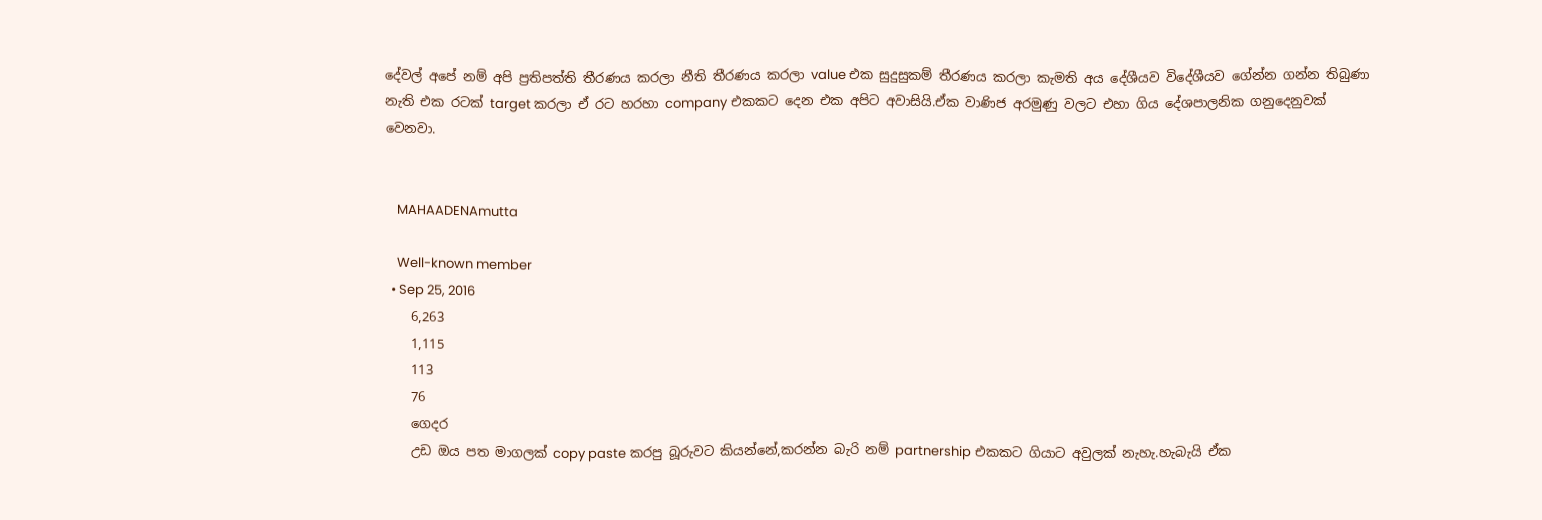දේවල් අපේ නම් අපි ප්‍රතිපත්ති තීරණය කරලා නීති තීරණය කරලා value එක සුදුසුකම් තීරණය කරලා කැමති අය දේශීයව විදේශීයව ගේන්න ගන්න තිබුණා නැති එක රටක් target කරලා ඒ රට හරහා company එකකට දෙන එක අපිට අවාසියි.ඒක වාණිජ අරමුණු වලට එහා ගිය දේශපාලනික ගනුදෙනුවක් වෙනවා.


    MAHAADENAmutta

    Well-known member
  • Sep 25, 2016
    6,263
    1,115
    113
    76
    ගෙදර
    උඩ ඔය පත මාගලක් copy paste කරපු බූරුවට කියන්නේ,කරන්න බැරි නම් partnership එකකට ගියාට අවුලක් නැහැ.හැබැයි ඒක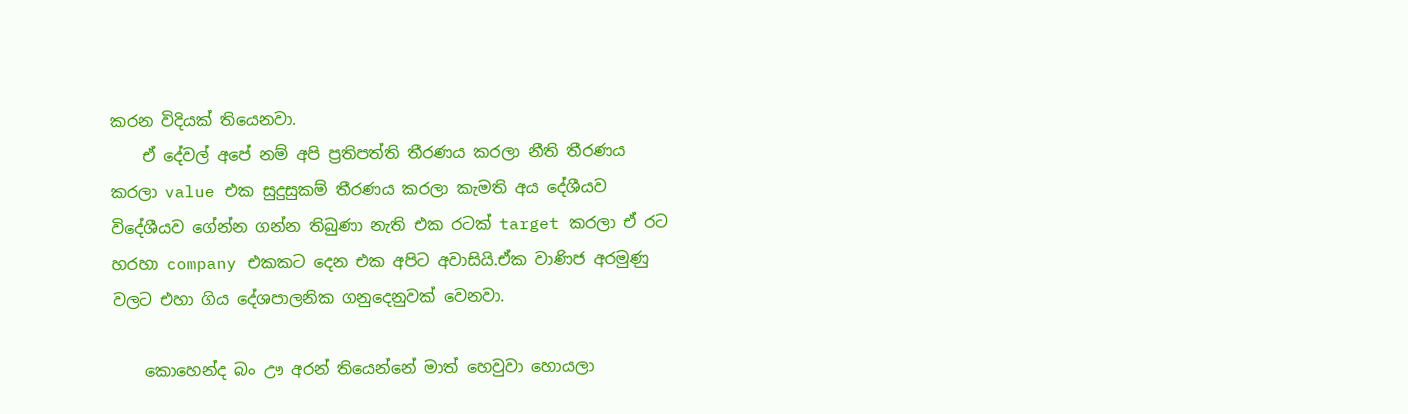කරන විදියක් තියෙනවා.
    ඒ දේවල් අපේ නම් අපි ප්‍රතිපත්ති තීරණය කරලා නීති තීරණය කරලා value එක සුදුසුකම් තීරණය කරලා කැමති අය දේශීයව විදේශීයව ගේන්න ගන්න තිබුණා නැති එක රටක් target කරලා ඒ රට හරහා company එකකට දෙන එක අපිට අවාසියි.ඒක වාණිජ අරමුණු වලට එහා ගිය දේශපාලනික ගනුදෙනුවක් වෙනවා.

    කොහෙන්ද බං ඌ අරන් තියෙන්නේ මාත් හෙවුවා හොයලා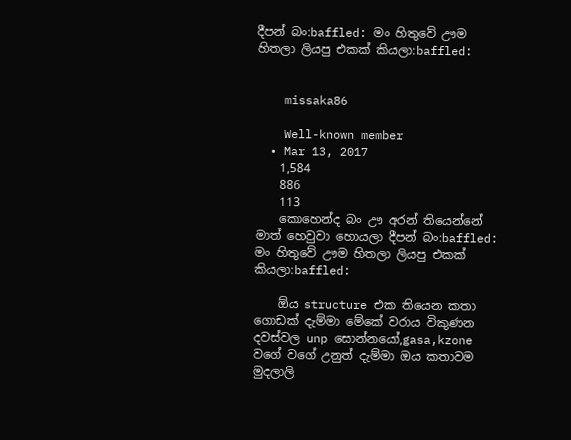දීපන් බං:baffled: මං හිතුවේ ඌම හිතලා ලියපු එකක් කියලා:baffled:


    missaka86

    Well-known member
  • Mar 13, 2017
    1,584
    886
    113
    කොහෙන්ද බං ඌ අරන් තියෙන්නේ මාත් හෙවුවා හොයලා දීපන් බං:baffled: මං හිතුවේ ඌම හිතලා ලියපු එකක් කියලා:baffled:

    ඕය structure එක තියෙන කතා ගොඩක් දැම්මා මේකේ වරාය විකුණන දවස්වල unp සොන්නයෝ,gasa,kzone වගේ වගේ උනුත් දැම්මා ඔය කතාවම මුදලාලි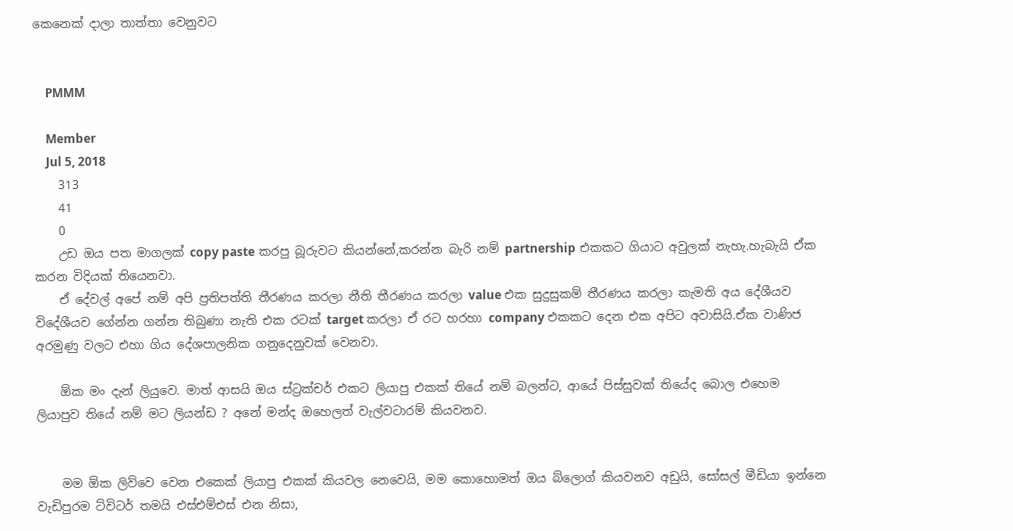කෙනෙක් දාලා තාත්තා වෙනුවට


    PMMM

    Member
    Jul 5, 2018
    313
    41
    0
    උඩ ඔය පත මාගලක් copy paste කරපු බූරුවට කියන්නේ,කරන්න බැරි නම් partnership එකකට ගියාට අවුලක් නැහැ.හැබැයි ඒක කරන විදියක් තියෙනවා.
    ඒ දේවල් අපේ නම් අපි ප්‍රතිපත්ති තීරණය කරලා නීති තීරණය කරලා value එක සුදුසුකම් තීරණය කරලා කැමති අය දේශීයව විදේශීයව ගේන්න ගන්න තිබුණා නැති එක රටක් target කරලා ඒ රට හරහා company එකකට දෙන එක අපිට අවාසියි.ඒක වාණිජ අරමුණු වලට එහා ගිය දේශපාලනික ගනුදෙනුවක් වෙනවා.

    ඕක මං දැන් ලියුවෙ. මාත් ආසයි ඔය ස්ට්‍රක්චර් එකට ලියාපු එකක් තියේ නම් බලන්ට, ආයේ පිස්සුවක් තියේද බොල එහෙම ලියාපුව තියේ නම් මට ලියන්ඩ ? අනේ මන්ද ඔහෙලත් වැල්වටාරම් කියවනව.


    මම ඕක ලිව්වෙ වෙන එකෙක් ලියාපු එකක් කියවල නෙවෙයි, මම කොහොමත් ඔය බ්ලොග් කියවනව අඩුයි, සෝසල් මීඩියා ඉන්නෙ වැඩිපුරම ට්විටර් තමයි එස්එම්එස් එන නිසා,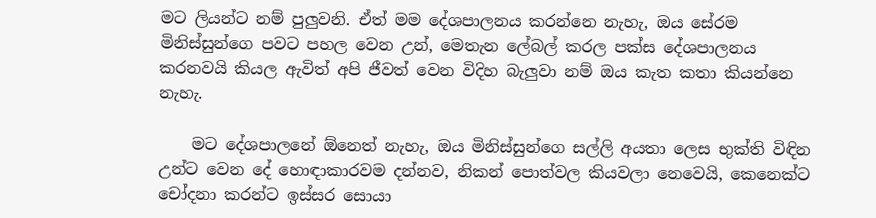මට ලියන්ට නම් පුලුවනි. ඒත් මම දේශපාලනය කරන්නෙ නැහැ, ඔය සේරම මිනිස්සුන්ගෙ පවට පහල වෙන උන්, මෙතැන ලේබල් කරල පක්ස දේශපාලනය කරනවයි කියල ඇවිත් අපි ජීවත් වෙන විදිහ බැලුවා නම් ඔය කැත කතා කියන්නෙ නැහැ.

    මට දේශපාලනේ ඕනෙත් නැහැ, ඔය මිනිස්සුන්ගෙ සල්ලි අයතා ලෙස භුක්ති විඳින උන්ට වෙන දේ හොඳාකාරවම දන්නව, නිකන් පොත්වල කියවලා නෙවෙයි, කෙනෙක්ට චෝදනා කරන්ට ඉස්සර සොයා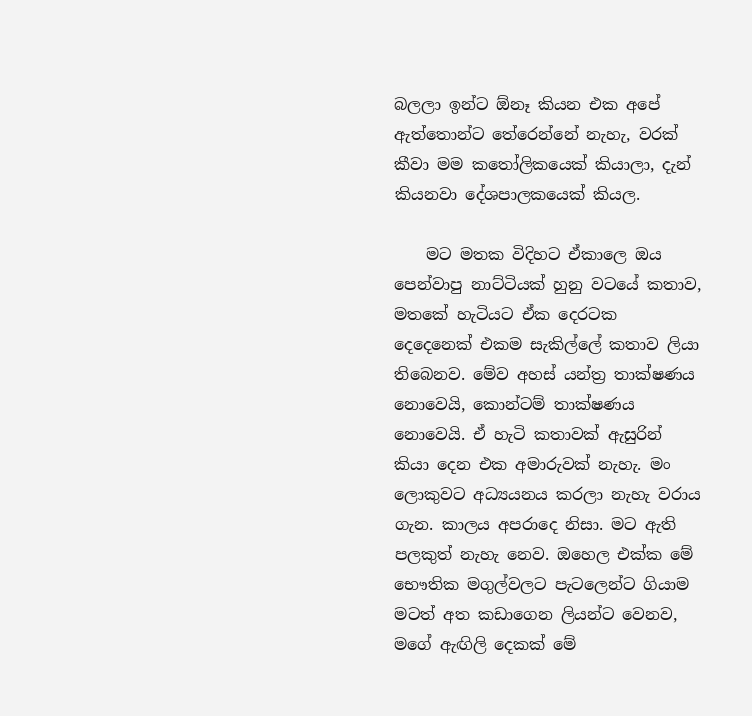බලලා ඉන්ට ඕනෑ කියන එක අපේ ඇත්තොන්ට තේරෙන්නේ නැහැ, වරක් කීවා මම කතෝලිකයෙක් කියාලා, දැන් කියනවා දේශපාලකයෙක් කියල.

    මට මතක විදිහට ඒකාලෙ ඔය පෙන්වාපු නාට්ටියක් හුනු වටයේ කතාව, මතකේ හැටියට ඒක දෙරටක දෙදෙනෙක් එකම සැකිල්ලේ කතාව ලියා තිබෙනව. මේව අහස් යන්ත්‍ර තාක්ෂණය නොවෙයි, කොන්ටම් තාක්ෂණය නොවෙයි. ඒ හැටි කතාවක් ඇසුරින් කියා දෙන එක අමාරුවක් නැහැ. මං ලොකුවට අධ්‍යයනය කරලා නැහැ වරාය ගැන. කාලය අපරාදෙ නිසා. මට ඇති පලකුත් නැහැ නෙව. ඔහෙල එක්ක මේ භෞතික මගුල්වලට පැටලෙන්ට ගියාම මටත් අත කඩාගෙන ලියන්ට වෙනව, මගේ ඇඟිලි දෙකක් මේ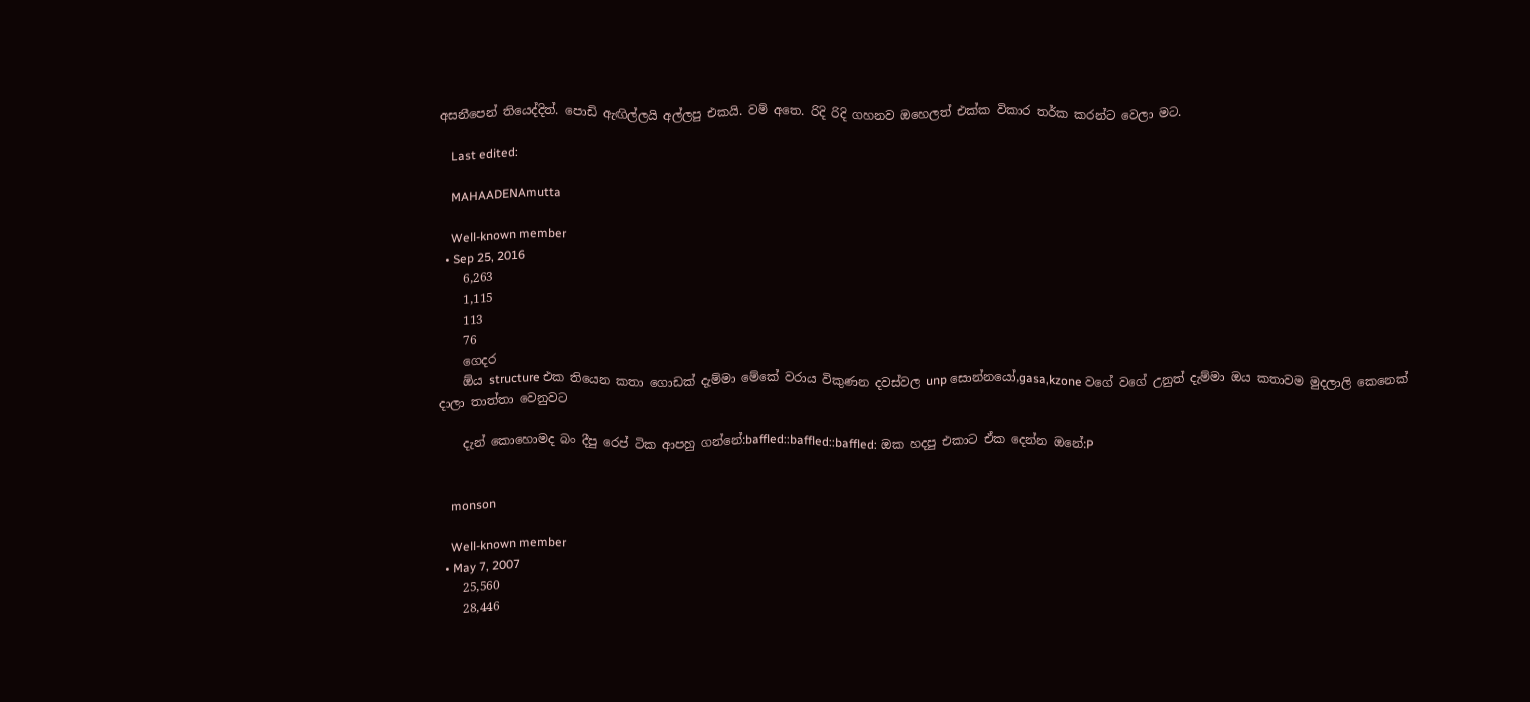අසනීපෙන් තියෙද්දිත්. පොඩි ඇඟිල්ලයි අල්ලපු එකයි. වම් අතෙ. රිදි රිදි ගහනව ඔහෙලත් එක්ක විකාර තර්ක කරන්ට වෙලා මට.

    Last edited:

    MAHAADENAmutta

    Well-known member
  • Sep 25, 2016
    6,263
    1,115
    113
    76
    ගෙදර
    ඕය structure එක තියෙන කතා ගොඩක් දැම්මා මේකේ වරාය විකුණන දවස්වල unp සොන්නයෝ,gasa,kzone වගේ වගේ උනුත් දැම්මා ඔය කතාවම මුදලාලි කෙනෙක් දාලා තාත්තා වෙනුවට

    දැන් කොහොමද බං දීපු රෙප් ටික ආපහු ගන්නේ:baffled::baffled::baffled: ඔක හදපු එකාට ඒක දෙන්න ඔනේ:P


    monson

    Well-known member
  • May 7, 2007
    25,560
    28,446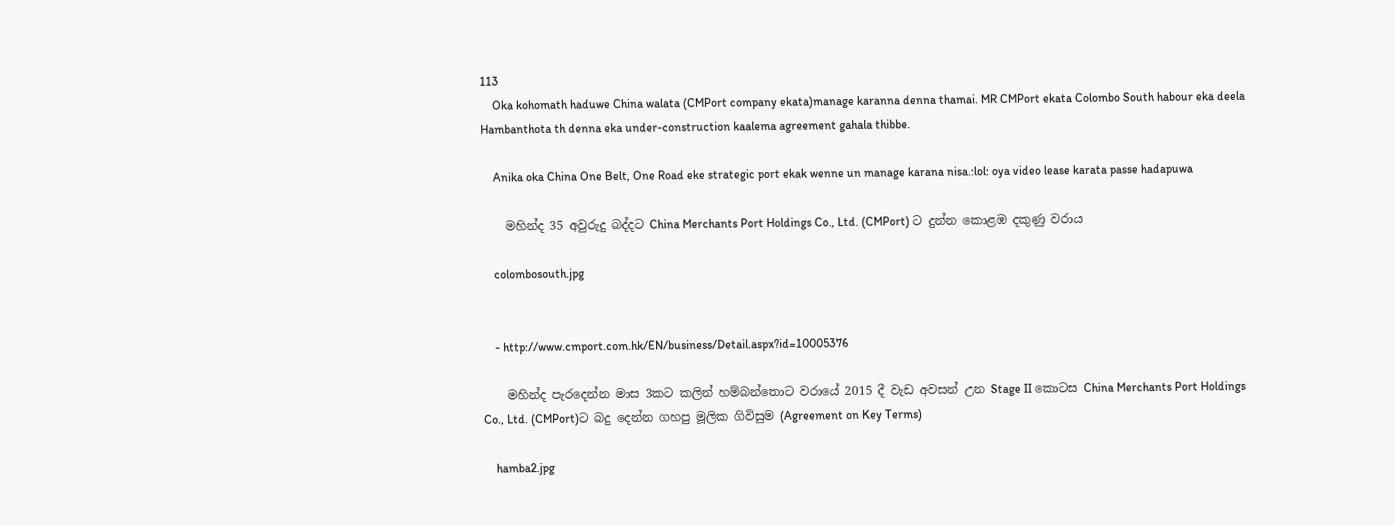113
    Oka kohomath haduwe China walata (CMPort company ekata)manage karanna denna thamai. MR CMPort ekata Colombo South habour eka deela Hambanthota th denna eka under-construction kaalema agreement gahala thibbe.

    Anika oka China One Belt, One Road eke strategic port ekak wenne un manage karana nisa.:lol: oya video lease karata passe hadapuwa

    මහින්ද 35 අවුරුදු බද්දට China Merchants Port Holdings Co., Ltd. (CMPort) ට දුන්න කොළඹ දකුණු වරාය

    colombosouth.jpg


    - http://www.cmport.com.hk/EN/business/Detail.aspx?id=10005376

    මහින්ද පැරදෙන්න මාස 3කට කලින් හම්බන්තොට වරායේ 2015 දී වැඩ අවසන් උන Stage II කොටස China Merchants Port Holdings Co., Ltd. (CMPort)ට බදු දෙන්න ගහපු මූලික ගිවිසුම (Agreement on Key Terms)

    hamba2.jpg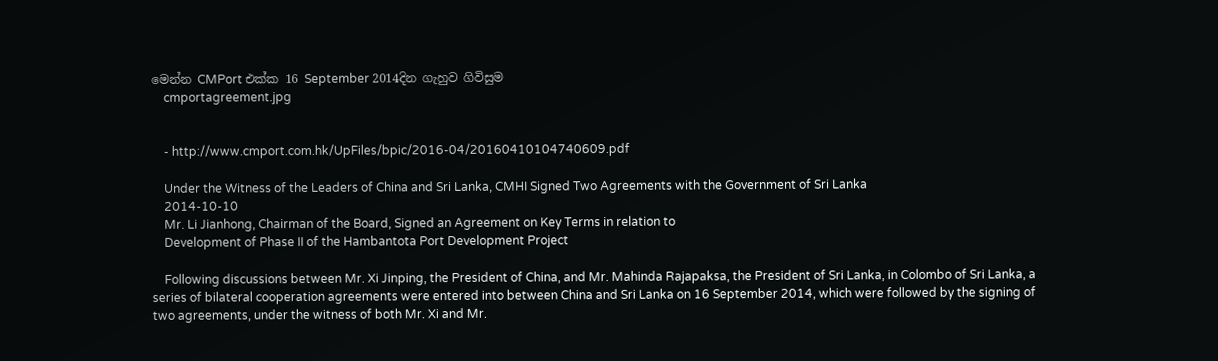මෙන්න CMPort එක්ක 16 September 2014දින ගැහුව ගිවිසුම
    cmportagreement.jpg


    - http://www.cmport.com.hk/UpFiles/bpic/2016-04/20160410104740609.pdf

    Under the Witness of the Leaders of China and Sri Lanka, CMHI Signed Two Agreements with the Government of Sri Lanka
    2014-10-10
    Mr. Li Jianhong, Chairman of the Board, Signed an Agreement on Key Terms in relation to
    Development of Phase II of the Hambantota Port Development Project

    Following discussions between Mr. Xi Jinping, the President of China, and Mr. Mahinda Rajapaksa, the President of Sri Lanka, in Colombo of Sri Lanka, a series of bilateral cooperation agreements were entered into between China and Sri Lanka on 16 September 2014, which were followed by the signing of two agreements, under the witness of both Mr. Xi and Mr.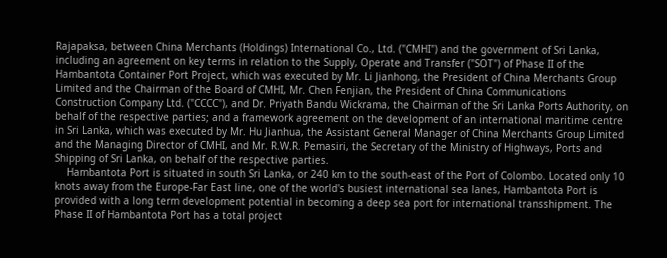Rajapaksa, between China Merchants (Holdings) International Co., Ltd. ("CMHI") and the government of Sri Lanka, including an agreement on key terms in relation to the Supply, Operate and Transfer ("SOT") of Phase II of the Hambantota Container Port Project, which was executed by Mr. Li Jianhong, the President of China Merchants Group Limited and the Chairman of the Board of CMHI, Mr. Chen Fenjian, the President of China Communications Construction Company Ltd. ("CCCC"), and Dr. Priyath Bandu Wickrama, the Chairman of the Sri Lanka Ports Authority, on behalf of the respective parties; and a framework agreement on the development of an international maritime centre in Sri Lanka, which was executed by Mr. Hu Jianhua, the Assistant General Manager of China Merchants Group Limited and the Managing Director of CMHI, and Mr. R.W.R. Pemasiri, the Secretary of the Ministry of Highways, Ports and Shipping of Sri Lanka, on behalf of the respective parties.
    Hambantota Port is situated in south Sri Lanka, or 240 km to the south-east of the Port of Colombo. Located only 10 knots away from the Europe-Far East line, one of the world's busiest international sea lanes, Hambantota Port is provided with a long term development potential in becoming a deep sea port for international transshipment. The Phase II of Hambantota Port has a total project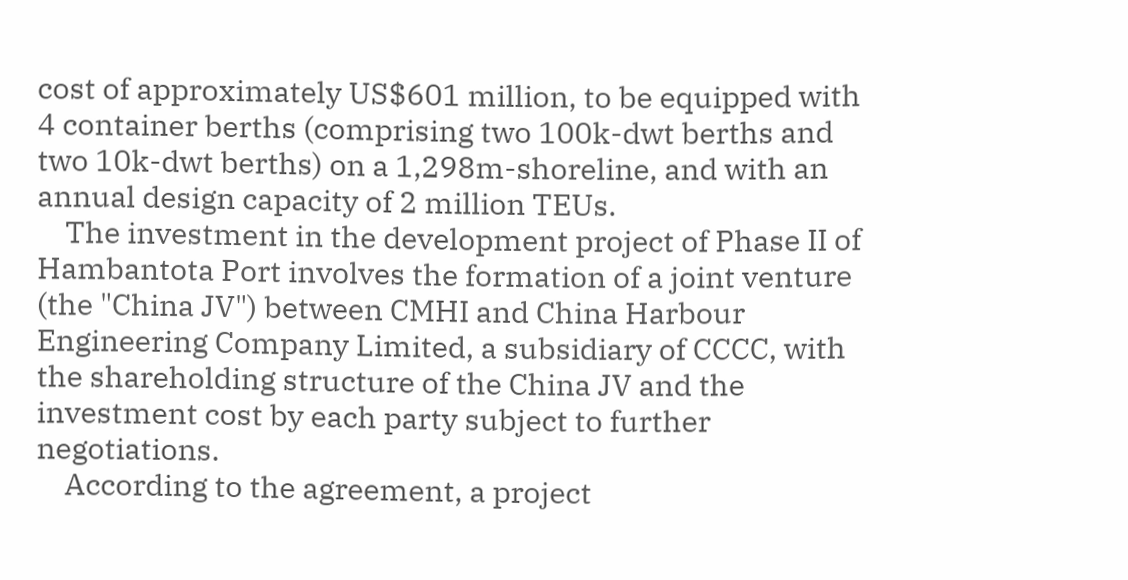cost of approximately US$601 million, to be equipped with 4 container berths (comprising two 100k-dwt berths and two 10k-dwt berths) on a 1,298m-shoreline, and with an annual design capacity of 2 million TEUs.
    The investment in the development project of Phase II of Hambantota Port involves the formation of a joint venture (the "China JV") between CMHI and China Harbour Engineering Company Limited, a subsidiary of CCCC, with the shareholding structure of the China JV and the investment cost by each party subject to further negotiations.
    According to the agreement, a project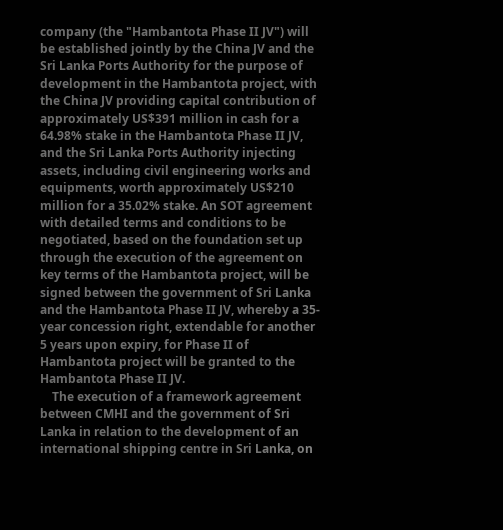company (the "Hambantota Phase II JV") will be established jointly by the China JV and the Sri Lanka Ports Authority for the purpose of development in the Hambantota project, with the China JV providing capital contribution of approximately US$391 million in cash for a 64.98% stake in the Hambantota Phase II JV, and the Sri Lanka Ports Authority injecting assets, including civil engineering works and equipments, worth approximately US$210 million for a 35.02% stake. An SOT agreement with detailed terms and conditions to be negotiated, based on the foundation set up through the execution of the agreement on key terms of the Hambantota project, will be signed between the government of Sri Lanka and the Hambantota Phase II JV, whereby a 35-year concession right, extendable for another 5 years upon expiry, for Phase II of Hambantota project will be granted to the Hambantota Phase II JV.
    The execution of a framework agreement between CMHI and the government of Sri Lanka in relation to the development of an international shipping centre in Sri Lanka, on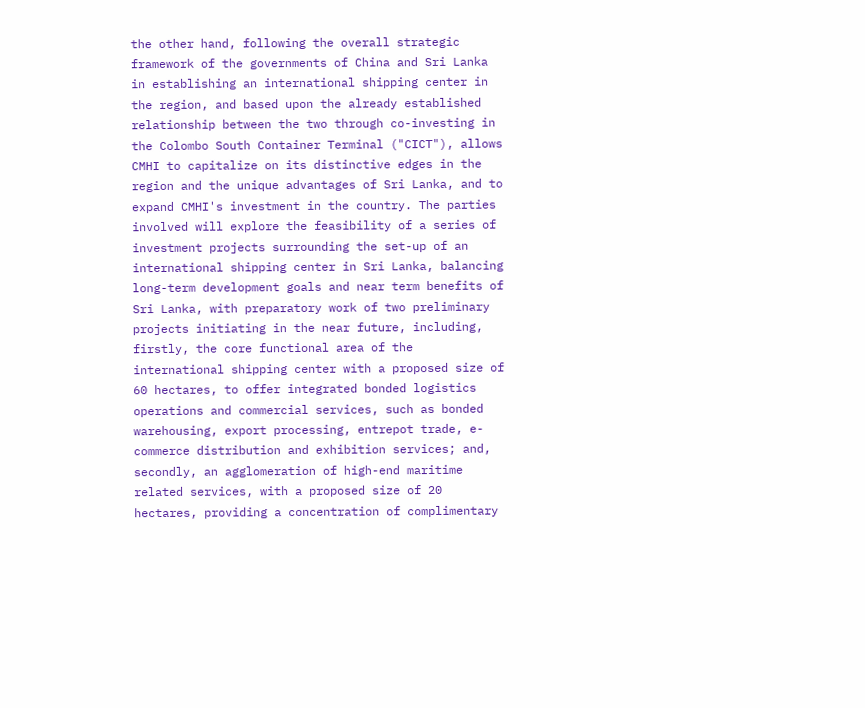the other hand, following the overall strategic framework of the governments of China and Sri Lanka in establishing an international shipping center in the region, and based upon the already established relationship between the two through co-investing in the Colombo South Container Terminal ("CICT"), allows CMHI to capitalize on its distinctive edges in the region and the unique advantages of Sri Lanka, and to expand CMHI's investment in the country. The parties involved will explore the feasibility of a series of investment projects surrounding the set-up of an international shipping center in Sri Lanka, balancing long-term development goals and near term benefits of Sri Lanka, with preparatory work of two preliminary projects initiating in the near future, including, firstly, the core functional area of the international shipping center with a proposed size of 60 hectares, to offer integrated bonded logistics operations and commercial services, such as bonded warehousing, export processing, entrepot trade, e-commerce distribution and exhibition services; and, secondly, an agglomeration of high-end maritime related services, with a proposed size of 20 hectares, providing a concentration of complimentary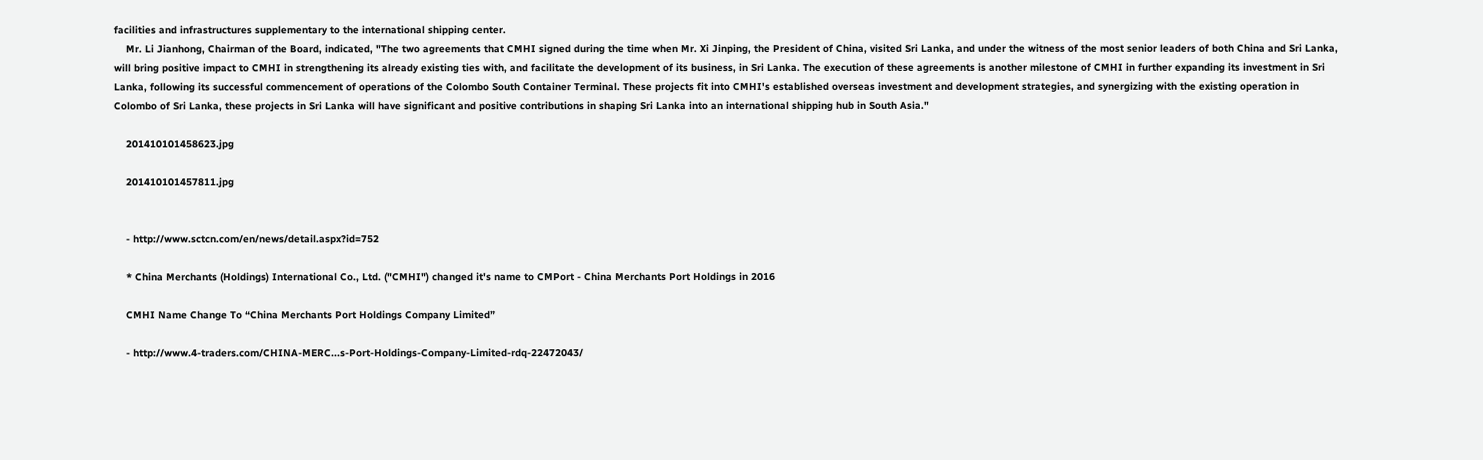facilities and infrastructures supplementary to the international shipping center.
    Mr. Li Jianhong, Chairman of the Board, indicated, "The two agreements that CMHI signed during the time when Mr. Xi Jinping, the President of China, visited Sri Lanka, and under the witness of the most senior leaders of both China and Sri Lanka, will bring positive impact to CMHI in strengthening its already existing ties with, and facilitate the development of its business, in Sri Lanka. The execution of these agreements is another milestone of CMHI in further expanding its investment in Sri Lanka, following its successful commencement of operations of the Colombo South Container Terminal. These projects fit into CMHI's established overseas investment and development strategies, and synergizing with the existing operation in Colombo of Sri Lanka, these projects in Sri Lanka will have significant and positive contributions in shaping Sri Lanka into an international shipping hub in South Asia."

    201410101458623.jpg

    201410101457811.jpg


    - http://www.sctcn.com/en/news/detail.aspx?id=752

    * China Merchants (Holdings) International Co., Ltd. ("CMHI") changed it's name to CMPort - China Merchants Port Holdings in 2016

    CMHI Name Change To “China Merchants Port Holdings Company Limited”

    - http://www.4-traders.com/CHINA-MERC...s-Port-Holdings-Company-Limited-rdq-22472043/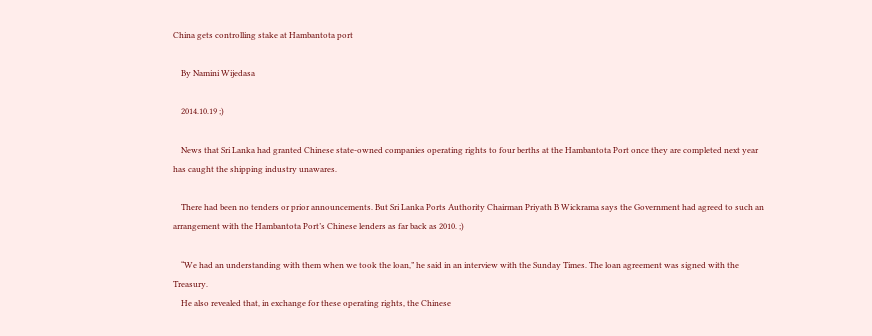China gets controlling stake at Hambantota port

    By Namini Wijedasa

    2014.10.19 ;)

    News that Sri Lanka had granted Chinese state-owned companies operating rights to four berths at the Hambantota Port once they are completed next year has caught the shipping industry unawares.

    There had been no tenders or prior announcements. But Sri Lanka Ports Authority Chairman Priyath B Wickrama says the Government had agreed to such an arrangement with the Hambantota Port’s Chinese lenders as far back as 2010. ;)

    “We had an understanding with them when we took the loan,” he said in an interview with the Sunday Times. The loan agreement was signed with the Treasury.
    He also revealed that, in exchange for these operating rights, the Chinese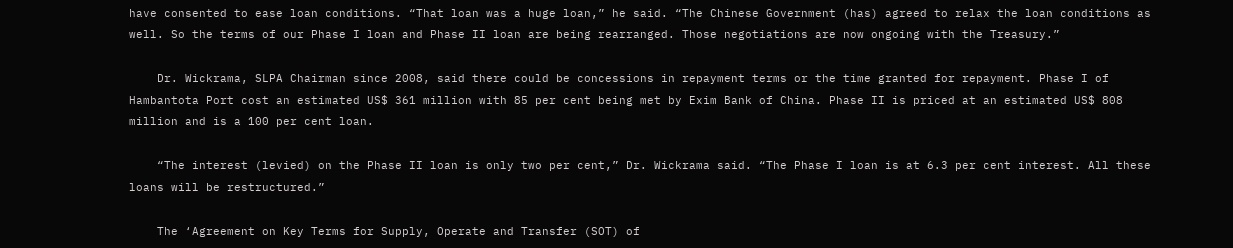have consented to ease loan conditions. “That loan was a huge loan,” he said. “The Chinese Government (has) agreed to relax the loan conditions as well. So the terms of our Phase I loan and Phase II loan are being rearranged. Those negotiations are now ongoing with the Treasury.”

    Dr. Wickrama, SLPA Chairman since 2008, said there could be concessions in repayment terms or the time granted for repayment. Phase I of Hambantota Port cost an estimated US$ 361 million with 85 per cent being met by Exim Bank of China. Phase II is priced at an estimated US$ 808 million and is a 100 per cent loan.

    “The interest (levied) on the Phase II loan is only two per cent,” Dr. Wickrama said. “The Phase I loan is at 6.3 per cent interest. All these loans will be restructured.”

    The ‘Agreement on Key Terms for Supply, Operate and Transfer (SOT) of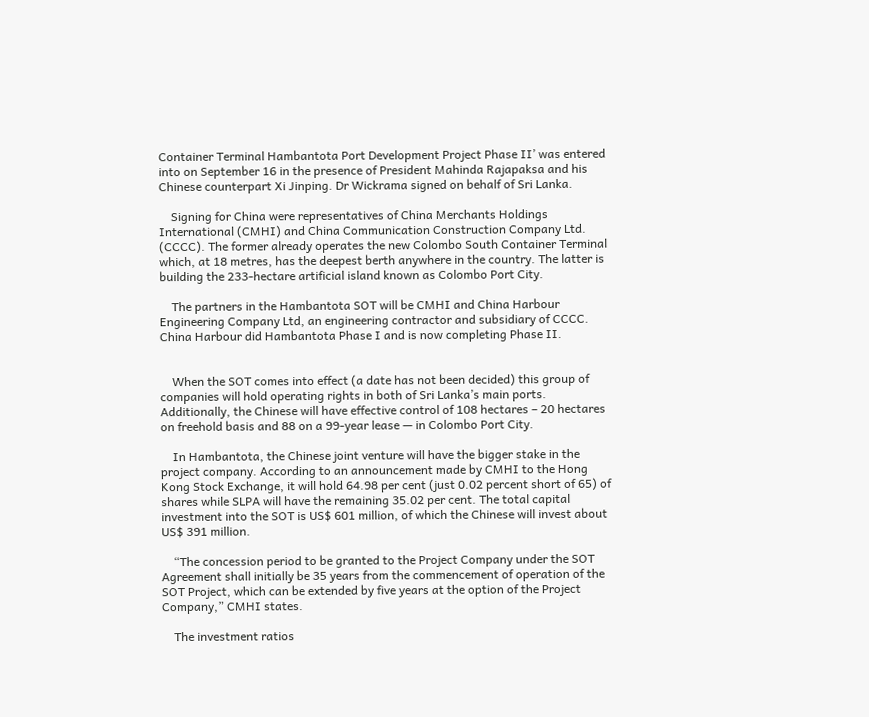Container Terminal Hambantota Port Development Project Phase II’ was entered into on September 16 in the presence of President Mahinda Rajapaksa and his Chinese counterpart Xi Jinping. Dr Wickrama signed on behalf of Sri Lanka.

    Signing for China were representatives of China Merchants Holdings International (CMHI) and China Communication Construction Company Ltd. (CCCC). The former already operates the new Colombo South Container Terminal which, at 18 metres, has the deepest berth anywhere in the country. The latter is building the 233-hectare artificial island known as Colombo Port City.

    The partners in the Hambantota SOT will be CMHI and China Harbour Engineering Company Ltd, an engineering contractor and subsidiary of CCCC. China Harbour did Hambantota Phase I and is now completing Phase II.


    When the SOT comes into effect (a date has not been decided) this group of companies will hold operating rights in both of Sri Lanka’s main ports. Additionally, the Chinese will have effective control of 108 hectares – 20 hectares on freehold basis and 88 on a 99-year lease — in Colombo Port City.

    In Hambantota, the Chinese joint venture will have the bigger stake in the project company. According to an announcement made by CMHI to the Hong Kong Stock Exchange, it will hold 64.98 per cent (just 0.02 percent short of 65) of shares while SLPA will have the remaining 35.02 per cent. The total capital investment into the SOT is US$ 601 million, of which the Chinese will invest about US$ 391 million.

    “The concession period to be granted to the Project Company under the SOT Agreement shall initially be 35 years from the commencement of operation of the SOT Project, which can be extended by five years at the option of the Project Company,” CMHI states.

    The investment ratios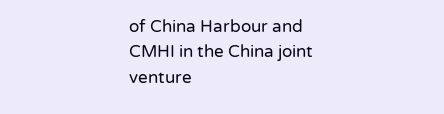of China Harbour and CMHI in the China joint venture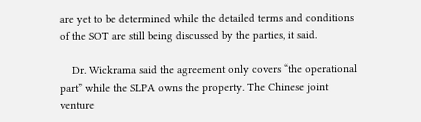are yet to be determined while the detailed terms and conditions of the SOT are still being discussed by the parties, it said.

    Dr. Wickrama said the agreement only covers “the operational part” while the SLPA owns the property. The Chinese joint venture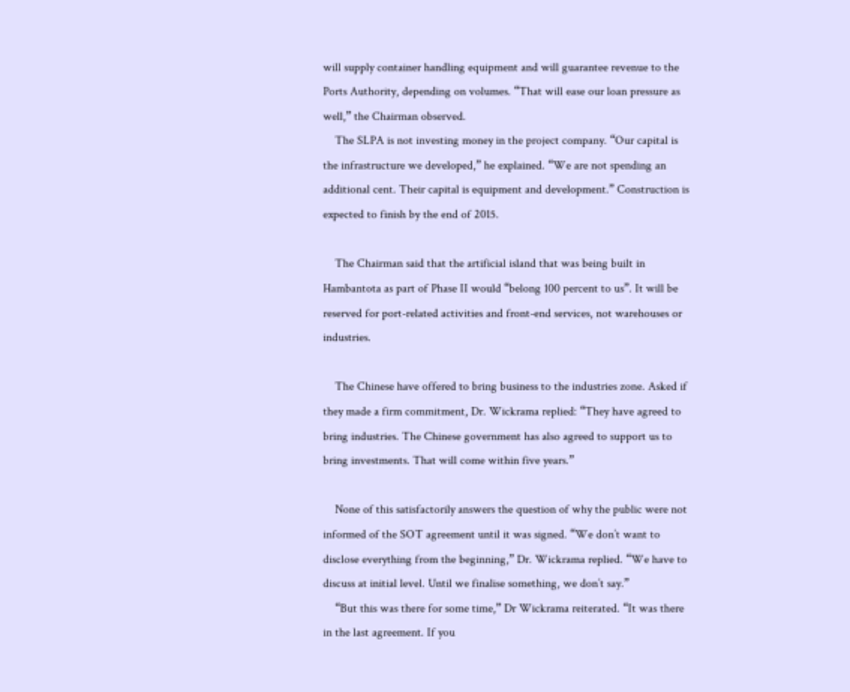will supply container handling equipment and will guarantee revenue to the Ports Authority, depending on volumes. “That will ease our loan pressure as well,” the Chairman observed.
    The SLPA is not investing money in the project company. “Our capital is the infrastructure we developed,” he explained. “We are not spending an additional cent. Their capital is equipment and development.” Construction is expected to finish by the end of 2015.

    The Chairman said that the artificial island that was being built in Hambantota as part of Phase II would “belong 100 percent to us”. It will be reserved for port-related activities and front-end services, not warehouses or industries.

    The Chinese have offered to bring business to the industries zone. Asked if they made a firm commitment, Dr. Wickrama replied: “They have agreed to bring industries. The Chinese government has also agreed to support us to bring investments. That will come within five years.”

    None of this satisfactorily answers the question of why the public were not informed of the SOT agreement until it was signed. “We don’t want to disclose everything from the beginning,” Dr. Wickrama replied. “We have to discuss at initial level. Until we finalise something, we don’t say.”
    “But this was there for some time,” Dr Wickrama reiterated. “It was there in the last agreement. If you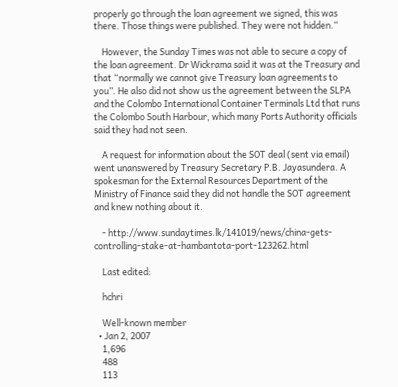properly go through the loan agreement we signed, this was there. Those things were published. They were not hidden.”

    However, the Sunday Times was not able to secure a copy of the loan agreement. Dr Wickrama said it was at the Treasury and that “normally we cannot give Treasury loan agreements to you”. He also did not show us the agreement between the SLPA and the Colombo International Container Terminals Ltd that runs the Colombo South Harbour, which many Ports Authority officials said they had not seen.

    A request for information about the SOT deal (sent via email) went unanswered by Treasury Secretary P.B. Jayasundera. A spokesman for the External Resources Department of the Ministry of Finance said they did not handle the SOT agreement and knew nothing about it.

    - http://www.sundaytimes.lk/141019/news/china-gets-controlling-stake-at-hambantota-port-123262.html

    Last edited:

    hchri

    Well-known member
  • Jan 2, 2007
    1,696
    488
    113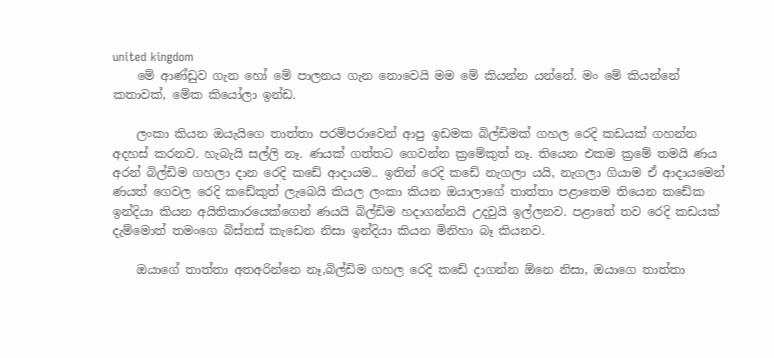united kingdom
    මේ ආණ්ඩුව ගැන හෝ මේ පාලනය ගැන නොවෙයි මම මේ කියන්න යන්නේ. මං මේ කියන්නේ කතාවක්, මේක කියෝලා ඉන්ඩ.

    ලංකා කියන ඔයැයිගෙ තාත්තා පරම්පරාවෙන් ආපු ඉඩමක බිල්ඩිමක් ගහල රෙදි කඩයක් ගහන්න අදහස් කරනව. හැබැයි සල්ලි නෑ. ණයක් ගත්තට ගෙවන්න ක්‍රමේකුත් නෑ. තියෙන එකම ක්‍රමේ තමයි ණය අරන් බිල්ඩිම ගහලා දාන රෙදි කඩේ ආදායම.. ඉතින් රෙදි කඩේ නැගලා යයි, නැගලා ගියාම ඒ ආදායමෙන් ණයත් ගෙවල රෙදි කඩේකුත් ලැබෙයි කියල ලංකා කියන ඔයාලාගේ තාත්තා පළාතෙම තියෙන කඩේක ඉන්දියා කියන අයිතිකාරයෙක්ගෙන් ණයයි බිල්ඩිම හදාගන්නයි උදවුයි ඉල්ලනව. පළාතේ තව රෙදි කඩයක් දැම්මොත් තමංගෙ බිස්නස් කැඩෙන නිසා ඉන්දියා කියන මිනිහා බෑ කියනව.

    ඔයාගේ තාත්තා අතඅරින්නෙ නෑ,බිල්ඩිම ගහල රෙදි කඩේ දාගන්න ඕනෙ නිසා, ඔයාගෙ තාත්තා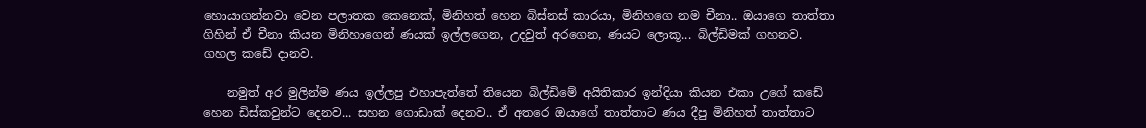හොයාගන්නවා වෙන පලාතක කෙනෙක්, මිනිහත් හෙන බිස්නස් කාරයා, මිනිහගෙ නම චීනා.. ඔයාගෙ තාත්තා ගිහින් ඒ චීනා කියන මිනිහාගෙන් ණයක් ඉල්ලගෙන, උදවුත් අරගෙන, ණයට ලොකූ... බිල්ඩිමක් ගහනව. ගහල කඩේ දානව.

    නමුත් අර මුලින්ම ණය ඉල්ලපු එහාපැත්තේ තියෙන බිල්ඩිමේ අයිතිකාර ඉන්දියා කියන එකා උගේ කඩේ හෙන ඩිස්කවුන්ට දෙනව... සහන ගොඩාක් දෙනව.. ඒ අතරෙ ඔයාගේ තාත්තාට ණය දීපු මිනිහත් තාත්තාට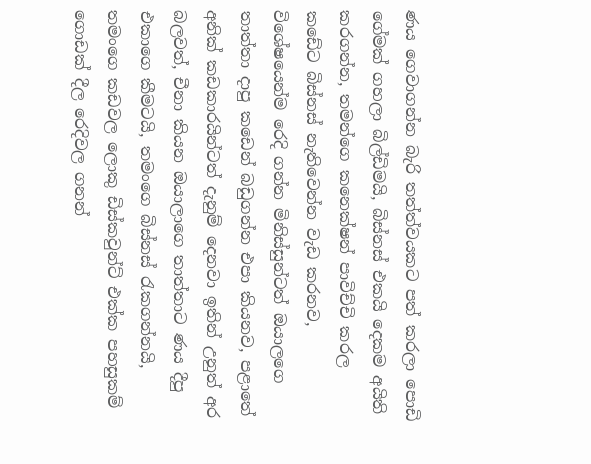ණය ගෙවාගන්න බැරි තත්ත්වයකට පත් කරලා පොඩි ගේමක් ගහලා බිල්ඩිමයි, බිස්නස් එකයි දෙකම අයිති කරගන්න, තමන්ගෙ කනෙක්ෂන් පාවිච්චි කරල කඩේට බිස්නස් නැතිවෙන්න වැඩ කරනව, විශේෂයෙන්ම රෙදි ගන්න මිනිස්සුන්ටත් ඔයාලගෙ තාත්තා දාපු කඩෙන් බඩුගන්න එපා කියනව, පළාතේ අනික් කඩකාරයින්ටත් දැනුම් දෙනවා ඉතින් උනුත් අර බලවත්, චීනා කියන ඔයාලාගෙ තාත්තාට ණය දීපු එකාගෙ කීමටයි, තමංගෙ බිස්නස් රැකගන්නයි, තමංගෙ කඩවල ලොකු ඩිස්කවුන්ට් එක්ක පහසුකම් ගොඩක් දීල රෙදිවල ගනන්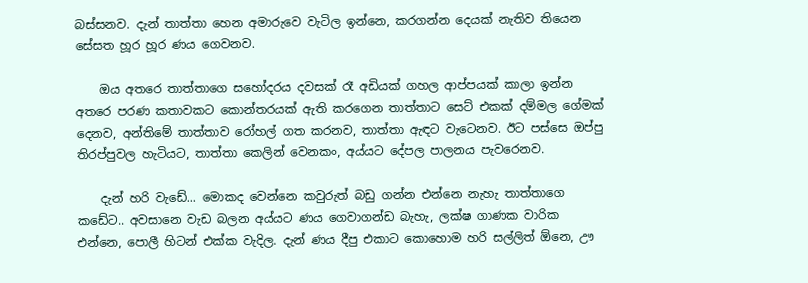බස්සනව. දැන් තාත්තා හෙන අමාරුවෙ වැටිල ඉන්නෙ, කරගන්න දෙයක් නැතිව තියෙන සේසත හූර හූර ණය ගෙවනව.

    ඔය අතරෙ තාත්තාගෙ සහෝදරය දවසක් රෑ අඩියක් ගහල ආප්පයක් කාලා ඉන්න අතරෙ පරණ කතාවකට කොන්තරයක් ඇති කරගෙන තාත්තාට සෙට් එකක් දම්මල ගේමක් දෙනව, අන්තිමේ තාත්තාව රෝහල් ගත කරනව, තාත්තා ඇඳට වැටෙනව. ඊට පස්සෙ ඔප්පු තිරප්පුවල හැටියට, තාත්තා කෙලින් වෙනකං, අය්යට දේපල පාලනය පැවරෙනව.

    දැන් හරි වැඩේ... මොකද වෙන්නෙ කවුරුත් බඩු ගන්න එන්නෙ නැහැ තාත්තාගෙ කඩේට.. අවසානෙ වැඩ බලන අය්යට ණය ගෙවාගන්ඩ බැහැ, ලක්ෂ ගාණක වාරික එන්නෙ, පොලී හිටන් එක්ක වැදිල. දැන් ණය දීපු එකාට කොහොම හරි සල්ලිත් ඕනෙ, ඌ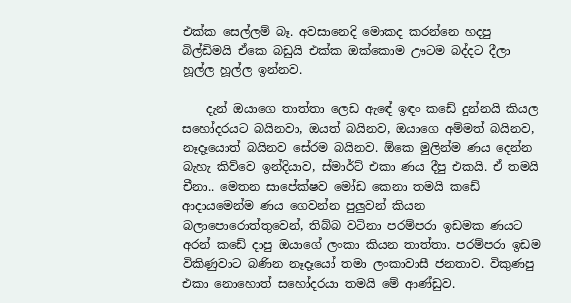එක්ක සෙල්ලම් බෑ. අවසානෙදි මොකද කරන්නෙ හදපු බිල්ඩිමයි ඒකෙ බඩුයි එක්ක ඔක්කොම ඌටම බද්දට දීලා හූල්ල හූල්ල ඉන්නව.

    දැන් ඔයාගෙ තාත්තා ලෙඩ ඇඳේ ඉඳං කඩේ දුන්නයි කියල සහෝදරයට බයිනවා, ඔයත් බයිනව, ඔයාගෙ අම්මත් බයිනව, නෑදෑයොත් බයිනව සේරම බයිනව. ඕකෙ මුලින්ම ණය දෙන්න බැහැ කිව්වෙ ඉන්දියාව, ස්මාර්ට් එකා ණය දීපු එකයි. ඒ තමයි චීනා.. මෙතන සාපේක්ෂව මෝඩ කෙනා තමයි කඩේ ආදායමෙන්ම ණය ගෙවන්න පුලුවන් කියන බලාපොරොත්තුවෙන්, තිබ්බ වටිනා පරම්පරා ඉඩමක ණයට අරන් කඩේ දාපු ඔයාගේ ලංකා කියන තාත්තා. පරම්පරා ඉඩම විකිණුවාට බණින නෑදෑයෝ තමා ලංකාවාසී ජනතාව. විකුණපු එකා නොහොත් සහෝදරයා තමයි මේ ආණ්ඩුව.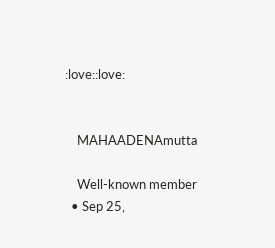:love::love:


    MAHAADENAmutta

    Well-known member
  • Sep 25,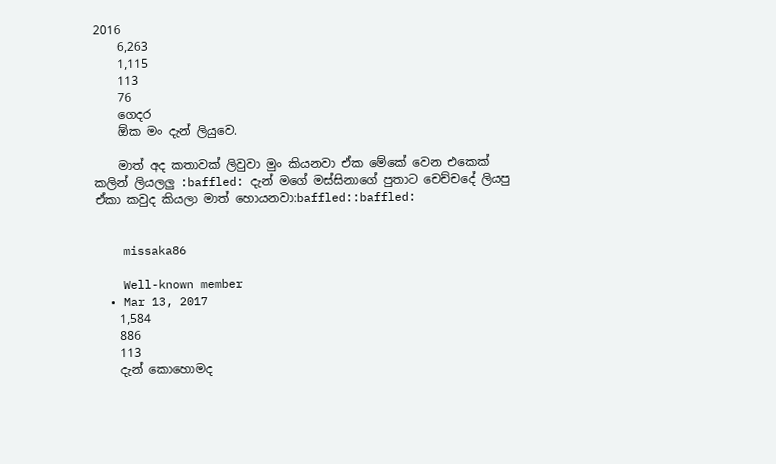2016
    6,263
    1,115
    113
    76
    ගෙදර
    ඕක මං දැන් ලියුවෙ.

    මාත් අද කතාවක් ලිවුවා මුං කියනවා ඒක මේකේ වෙන එකෙක් කලින් ලියලලු :baffled: දැන් මගේ මස්සිනාගේ පුතාට චෙච්චදේ ලියපු ඒකා කවුද කියලා මාත් හොයනවා:baffled::baffled:


    missaka86

    Well-known member
  • Mar 13, 2017
    1,584
    886
    113
    දැන් කොහොමද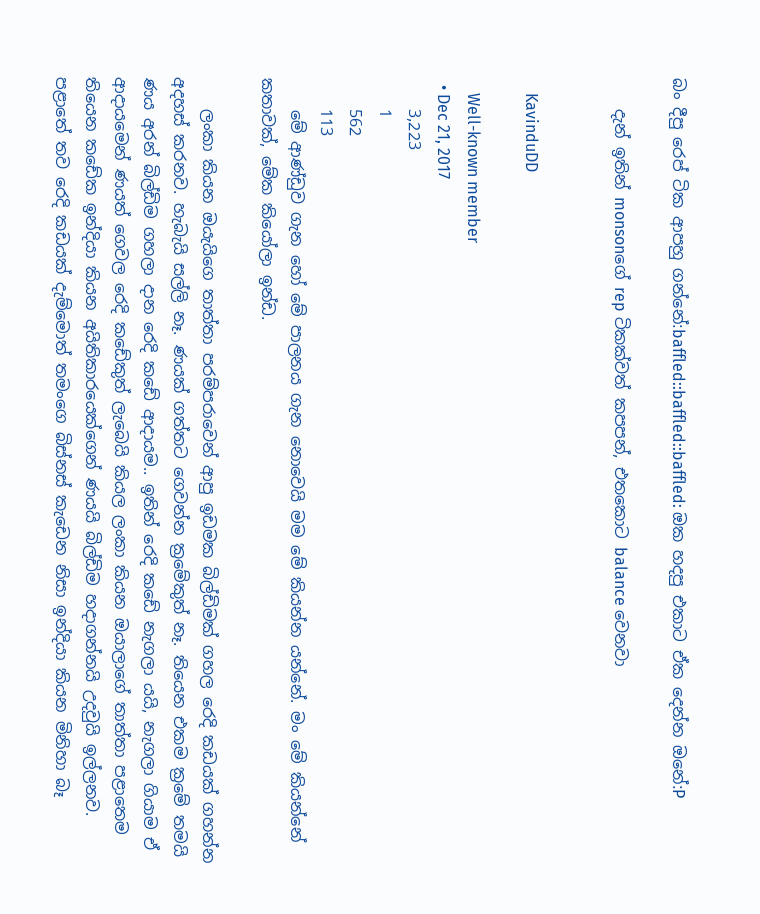බං දීපු රෙප් ටික ආපහු ගන්නේ:baffled::baffled::baffled: ඔක හදපු එකාට ඒක දෙන්න ඔනේ:P

    දැන් ඉතින් monsonගේ rep ටිකක්වත් කපපන්, එතකොට balance වෙනවා


    KavinduDD

    Well-known member
  • Dec 21, 2017
    3,223
    1
    562
    113
    මේ ආණ්ඩුව ගැන හෝ මේ පාලනය ගැන නොවෙයි මම මේ කියන්න යන්නේ. මං මේ කියන්නේ කතාවක්, මේක කියෝලා ඉන්ඩ.

    ලංකා කියන ඔයැයිගෙ තාත්තා පරම්පරාවෙන් ආපු ඉඩමක බිල්ඩිමක් ගහල රෙදි කඩයක් ගහන්න අදහස් කරනව. හැබැයි සල්ලි නෑ. ණයක් ගත්තට ගෙවන්න ක්‍රමේකුත් නෑ. තියෙන එකම ක්‍රමේ තමයි ණය අරන් බිල්ඩිම ගහලා දාන රෙදි කඩේ ආදායම.. ඉතින් රෙදි කඩේ නැගලා යයි, නැගලා ගියාම ඒ ආදායමෙන් ණයත් ගෙවල රෙදි කඩේකුත් ලැබෙයි කියල ලංකා කියන ඔයාලාගේ තාත්තා පළාතෙම තියෙන කඩේක ඉන්දියා කියන අයිතිකාරයෙක්ගෙන් ණයයි බිල්ඩිම හදාගන්නයි උදවුයි ඉල්ලනව. පළාතේ තව රෙදි කඩයක් දැම්මොත් තමංගෙ බිස්නස් කැඩෙන නිසා ඉන්දියා කියන මිනිහා බෑ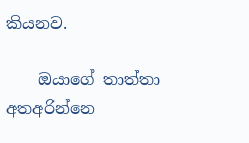කියනව.

    ඔයාගේ තාත්තා අතඅරින්නෙ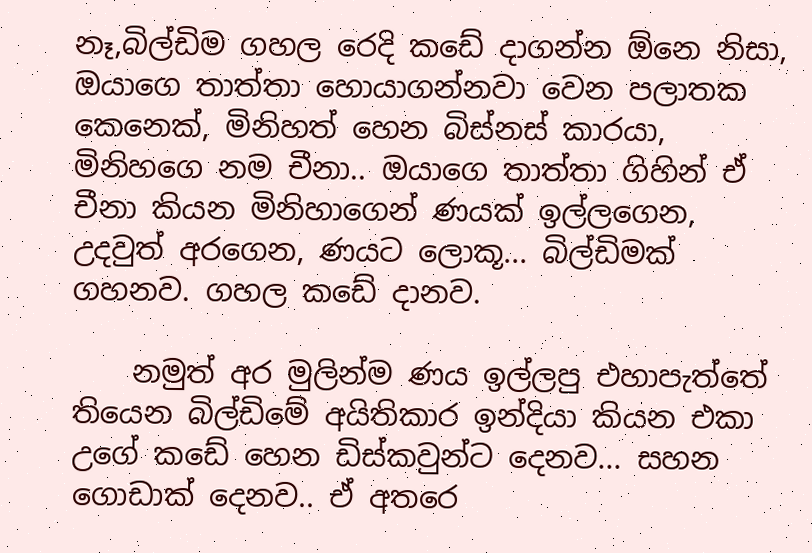නෑ,බිල්ඩිම ගහල රෙදි කඩේ දාගන්න ඕනෙ නිසා, ඔයාගෙ තාත්තා හොයාගන්නවා වෙන පලාතක කෙනෙක්, මිනිහත් හෙන බිස්නස් කාරයා, මිනිහගෙ නම චීනා.. ඔයාගෙ තාත්තා ගිහින් ඒ චීනා කියන මිනිහාගෙන් ණයක් ඉල්ලගෙන, උදවුත් අරගෙන, ණයට ලොකූ... බිල්ඩිමක් ගහනව. ගහල කඩේ දානව.

    නමුත් අර මුලින්ම ණය ඉල්ලපු එහාපැත්තේ තියෙන බිල්ඩිමේ අයිතිකාර ඉන්දියා කියන එකා උගේ කඩේ හෙන ඩිස්කවුන්ට දෙනව... සහන ගොඩාක් දෙනව.. ඒ අතරෙ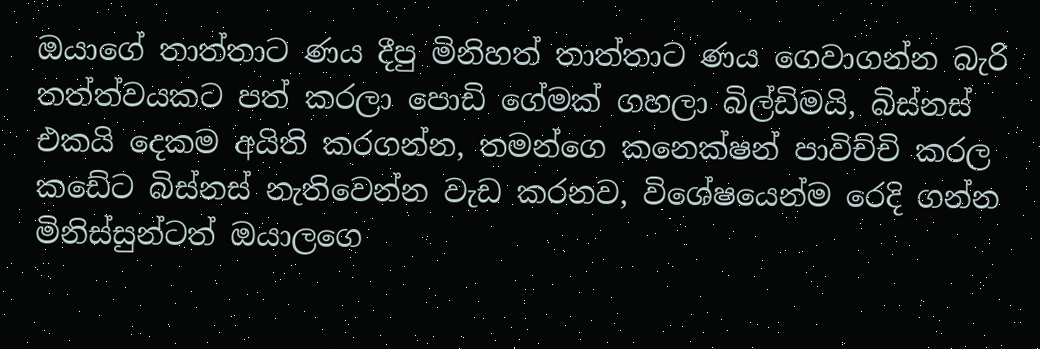ඔයාගේ තාත්තාට ණය දීපු මිනිහත් තාත්තාට ණය ගෙවාගන්න බැරි තත්ත්වයකට පත් කරලා පොඩි ගේමක් ගහලා බිල්ඩිමයි, බිස්නස් එකයි දෙකම අයිති කරගන්න, තමන්ගෙ කනෙක්ෂන් පාවිච්චි කරල කඩේට බිස්නස් නැතිවෙන්න වැඩ කරනව, විශේෂයෙන්ම රෙදි ගන්න මිනිස්සුන්ටත් ඔයාලගෙ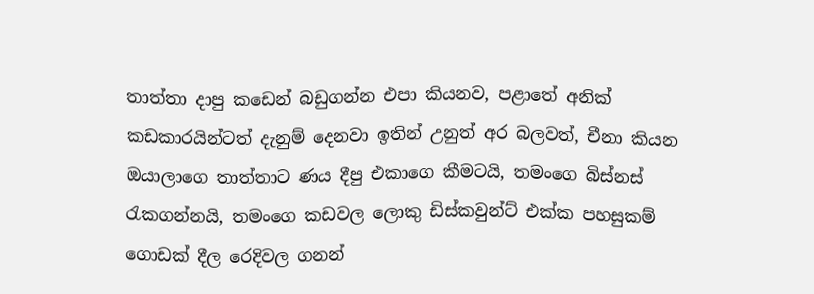තාත්තා දාපු කඩෙන් බඩුගන්න එපා කියනව, පළාතේ අනික් කඩකාරයින්ටත් දැනුම් දෙනවා ඉතින් උනුත් අර බලවත්, චීනා කියන ඔයාලාගෙ තාත්තාට ණය දීපු එකාගෙ කීමටයි, තමංගෙ බිස්නස් රැකගන්නයි, තමංගෙ කඩවල ලොකු ඩිස්කවුන්ට් එක්ක පහසුකම් ගොඩක් දීල රෙදිවල ගනන්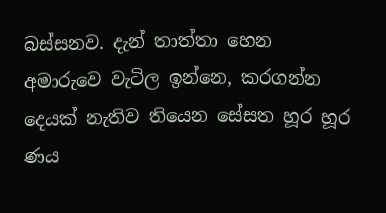බස්සනව. දැන් තාත්තා හෙන අමාරුවෙ වැටිල ඉන්නෙ, කරගන්න දෙයක් නැතිව තියෙන සේසත හූර හූර ණය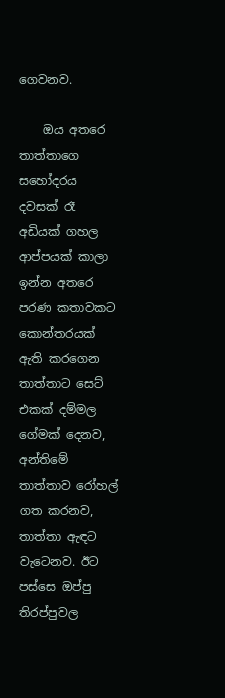ගෙවනව.

    ඔය අතරෙ තාත්තාගෙ සහෝදරය දවසක් රෑ අඩියක් ගහල ආප්පයක් කාලා ඉන්න අතරෙ පරණ කතාවකට කොන්තරයක් ඇති කරගෙන තාත්තාට සෙට් එකක් දම්මල ගේමක් දෙනව, අන්තිමේ තාත්තාව රෝහල් ගත කරනව, තාත්තා ඇඳට වැටෙනව. ඊට පස්සෙ ඔප්පු තිරප්පුවල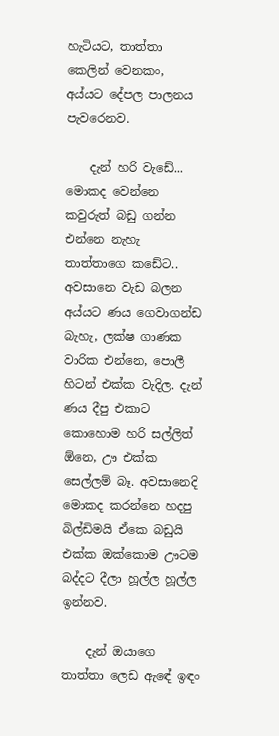හැටියට, තාත්තා කෙලින් වෙනකං, අය්යට දේපල පාලනය පැවරෙනව.

    දැන් හරි වැඩේ... මොකද වෙන්නෙ කවුරුත් බඩු ගන්න එන්නෙ නැහැ තාත්තාගෙ කඩේට.. අවසානෙ වැඩ බලන අය්යට ණය ගෙවාගන්ඩ බැහැ, ලක්ෂ ගාණක වාරික එන්නෙ, පොලී හිටන් එක්ක වැදිල. දැන් ණය දීපු එකාට කොහොම හරි සල්ලිත් ඕනෙ, ඌ එක්ක සෙල්ලම් බෑ. අවසානෙදි මොකද කරන්නෙ හදපු බිල්ඩිමයි ඒකෙ බඩුයි එක්ක ඔක්කොම ඌටම බද්දට දීලා හූල්ල හූල්ල ඉන්නව.

    දැන් ඔයාගෙ තාත්තා ලෙඩ ඇඳේ ඉඳං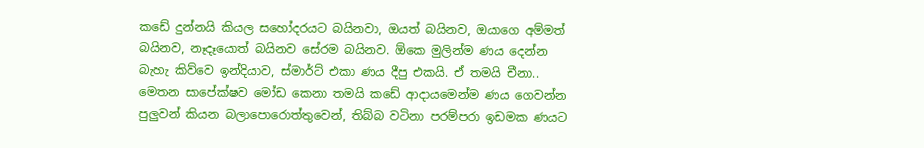කඩේ දුන්නයි කියල සහෝදරයට බයිනවා, ඔයත් බයිනව, ඔයාගෙ අම්මත් බයිනව, නෑදෑයොත් බයිනව සේරම බයිනව. ඕකෙ මුලින්ම ණය දෙන්න බැහැ කිව්වෙ ඉන්දියාව, ස්මාර්ට් එකා ණය දීපු එකයි. ඒ තමයි චීනා.. මෙතන සාපේක්ෂව මෝඩ කෙනා තමයි කඩේ ආදායමෙන්ම ණය ගෙවන්න පුලුවන් කියන බලාපොරොත්තුවෙන්, තිබ්බ වටිනා පරම්පරා ඉඩමක ණයට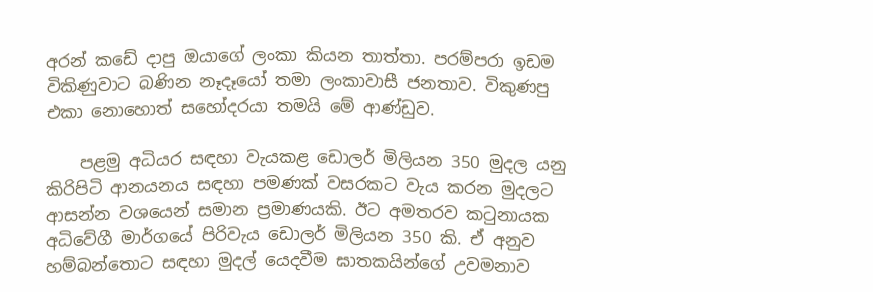අරන් කඩේ දාපු ඔයාගේ ලංකා කියන තාත්තා. පරම්පරා ඉඩම විකිණුවාට බණින නෑදෑයෝ තමා ලංකාවාසී ජනතාව. විකුණපු එකා නොහොත් සහෝදරයා තමයි මේ ආණ්ඩුව.

    පළමු අධියර සඳහා වැයකළ ඩොලර් මිලියන 350 මුදල යනු කිරිපිටි ආනයනය සඳහා පමණක් වසරකට වැය කරන මුදලට ආසන්න වශයෙන් සමාන ප්‍රමාණයකි. ඊට අමතරව කටුනායක අධිවේගී මාර්ගයේ පිරිවැය ඩොලර් මිලියන 350 කි. ඒ අනුව හම්බන්තොට සඳහා මුදල් යෙදවීම ඝාතකයින්ගේ උවමනාව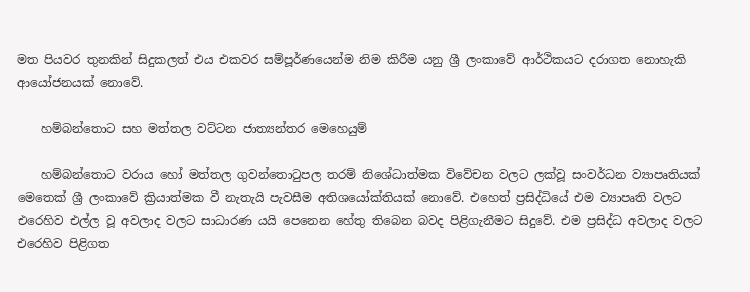මත පියවර තුනකින් සිදුකලත් එය එකවර සම්පූර්ණයෙන්ම නිම කිරීම යනු ශ්‍රී ලංකාවේ ආර්ථිකයට දරාගත නොහැකි ආයෝජනයක් නොවේ.

    හම්බන්තොට සහ මත්තල වට්ටන ජාත්‍යන්තර මෙහෙයුම්

    හම්බන්තොට වරාය හෝ මත්තල ගුවන්තොටුපල තරම් නිශේධාත්මක විවේචන වලට ලක්වූ සංවර්ධන ව්‍යාපෘතියක් මෙතෙක් ශ්‍රී ලංකාවේ ක්‍රියාත්මක වී නැතැයි පැවසීම අතිශයෝක්තියක් නොවේ. එහෙත් ප්‍රසිද්ධියේ එම ව්‍යාපෘති වලට එරෙහිව එල්ල වූ අවලාද වලට සාධාරණ යයි පෙනෙන හේතු තිබෙන බවද පිළිගැනීමට සිදුවේ. එම ප්‍රසිද්ධ අවලාද වලට එරෙහිව පිළිගත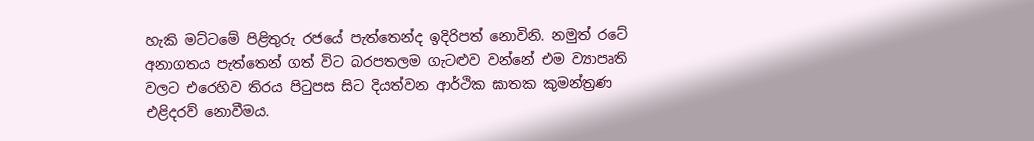හැකි මට්ටමේ පිළිතුරු රජයේ පැත්තෙන්ද ඉදිරිපත් නොවිනි. නමුත් රටේ අනාගතය පැත්තෙන් ගත් විට බරපතලම ගැටළුව වන්නේ එම ව්‍යාපෘති වලට එරෙහිව තිරය පිටුපස සිට දියත්වන ආර්ථික ඝාතක කුමන්ත්‍රණ එළිදරව් නොවීමය.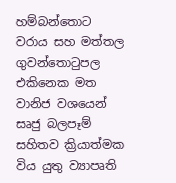හම්බන්තොට වරාය සහ මත්තල ගුවන්තොටුපල එකිනෙක මත වානිජ වශයෙන් සෘජු බලපෑම් සහිතව ක්‍රියාත්මක විය යුතු ව්‍යාපෘති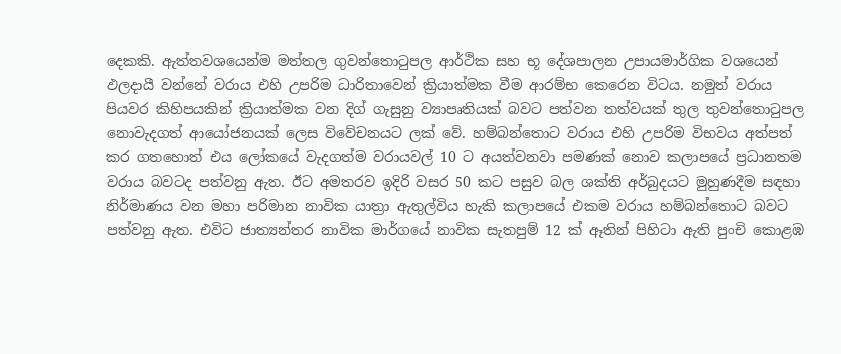දෙකකි. ඇත්තවශයෙන්ම මත්තල ගුවන්තොටුපල ආර්ථික සහ භූ දේශපාලන උපායමාර්ගික වශයෙන් ඵලදායී වන්නේ වරාය එහි උපරිම ධාරිතාවෙන් ක්‍රියාත්මක වීම ආරම්භ කෙරෙන විටය. නමුත් වරාය පියවර කිහිපයකින් ක්‍රියාත්මක වන දිග් ගැසුනු ව්‍යාපෘතියක් බවට පත්වන තත්වයක් තුල තුවන්තොටුපල නොවැදගත් ආයෝජනයක් ලෙස විවේචනයට ලක් වේ. හම්බන්තොට වරාය එහි උපරිම විභවය අත්පත් කර ගතහොත් එය ලෝකයේ වැදගත්ම වරායවල් 10 ට අයත්වනවා පමණක් නොව කලාපයේ ප්‍රධානතම වරාය බවටද පත්වනු ඇත. ඊට අමතරව ඉදිරි වසර 50 කට පසුව බල ශක්ති අර්බුදයට මුහුණදීම සඳහා නිර්මාණය වන මහා පරිමාන නාවික යාත්‍රා ඇතුල්විය හැකි කලාපයේ එකම වරාය හම්බන්තොට බවට පත්වනු ඇත. එවිට ජාත්‍යන්තර නාවික මාර්ගයේ නාවික සැතපුම් 12 ක් ඈතින් පිහිටා ඇති පුංචි කොළඹ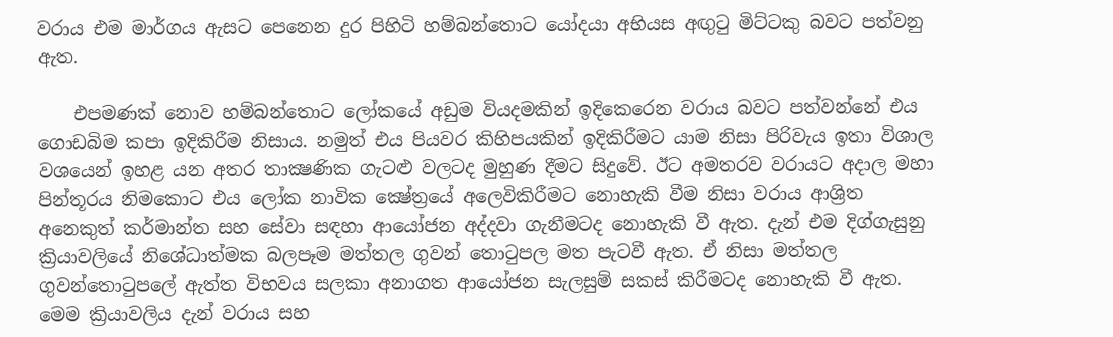වරාය එම මාර්ගය ඇසට පෙනෙන දුර පිහිටි හම්බන්තොට යෝදයා අභියස අඟුටු මිට්ටකු බවට පත්වනු ඇත.

    එපමණක් නොව හම්බන්තොට ලෝකයේ අඩුම වියදමකින් ඉදිකෙරෙන වරාය බවට පත්වන්නේ එය ගොඩබිම කපා ඉදිකිරීම නිසාය. නමුත් එය පියවර කිහිපයකින් ඉදිකිරීමට යාම නිසා පිරිවැය ඉතා විශාල වශයෙන් ඉහළ යන අතර තාක්‍ෂණික ගැටළු වලටද මුහුණ දීමට සිදුවේ. ඊට අමතරව වරායට අදාල මහා පින්තූරය නිමකොට එය ලෝක නාවික ක්‍ෂේත්‍රයේ අලෙවිකිරීමට නොහැකි වීම නිසා වරාය ආශ්‍රිත අනෙකුත් කර්මාන්ත සහ සේවා සඳහා ආයෝජන අද්දවා ගැනීමටද නොහැකි වී ඇත. දැන් එම දිග්ගැසුනු ක්‍රියාවලියේ නිශේධාත්මක බලපෑම මත්තල ගුවන් තොටුපල මත පැටවී ඇත. ඒ නිසා මත්තල ගුවන්තොටුපලේ ඇත්ත විභවය සලකා අනාගත ආයෝජන සැලසුම් සකස් කිරීමටද නොහැකි වී ඇත. මෙම ක්‍රියාවලිය දැන් වරාය සහ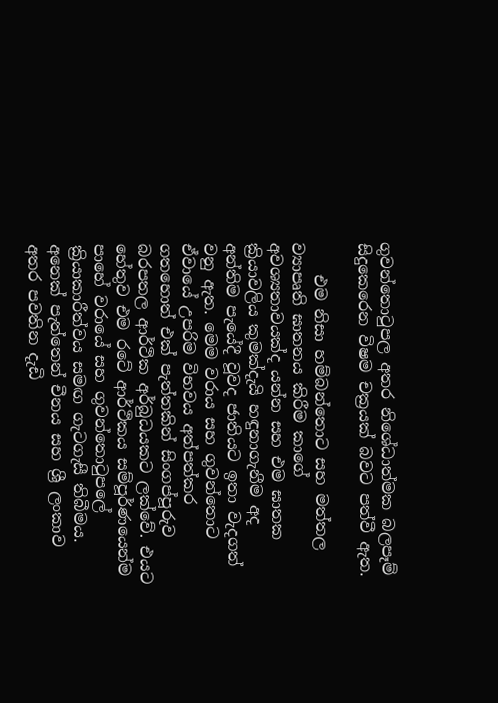ගුවන්තොටුපල අතර නිශේධාත්මක බලපෑම් සිදුකෙරෙන විෂම චක්‍රයක් බවට පත්වී ඇත.

    එම නිසා හම්බන්තොට සහ මත්තල ව්‍යාපෘති ඝාතනය කිරීම කාගේ අවශ්‍යතාවයක්ද යන්න සහ එම ඝාතක ක්‍රියාවලිය කුමක්දැයි හඳුනාගැනීම අද අන්තිම පැයේදී වූවද ජාතියට ඉතා වැදගත් වනු ඇත. මෙම වරාය සහ ගුවන්තොට ඒවායේ උපරිම විභවය අත්පත්කර ගතහොත් එක් පැත්තකින් සිංගප්පූරුව බරපතල ආර්ථික අර්බුධයකට ලක්වේ. එයට හේතුව එම රටේ ආර්ථිකය සම්පූර්ණයෙන්ම පාහේ වරායේ සහ ගුවන්තොටුපලේ ක්‍රියාකාරීත්වය සමඟ ගැටගැසී තිබීමය. අනෙක් පැත්තෙන් චීනය සහ ශ්‍රී ලංකාව අතර පවතින දැඩි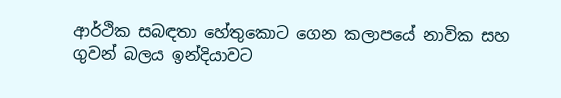ආර්ථික සබඳතා හේතුකොට ගෙන කලාපයේ නාවික සහ ගුවන් බලය ඉන්දියාවට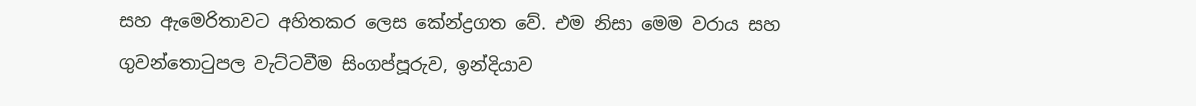සහ ඇමෙරිතාවට අහිතකර ලෙස කේන්ද්‍රගත වේ. එම නිසා මෙම වරාය සහ ගුවන්තොටුපල වැට්ටවීම සිංගප්පූරුව, ඉන්දියාව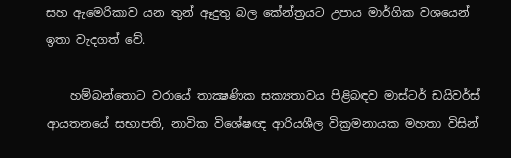සහ ඇමෙරිකාව යන තුන් ඈදුතු බල කේන්ත්‍රයට උපාය මාර්ගික වශයෙන් ඉතා වැදගත් වේ.

    හම්බන්තොට වරායේ තාක්‍ෂණික සක්‍යතාවය පිළිබඳව මාස්ටර් ඩයිවර්ස් ආයතනයේ සභාපති, නාවික විශේෂඥ ආරියශීල වික්‍රමනායක මහතා විසින්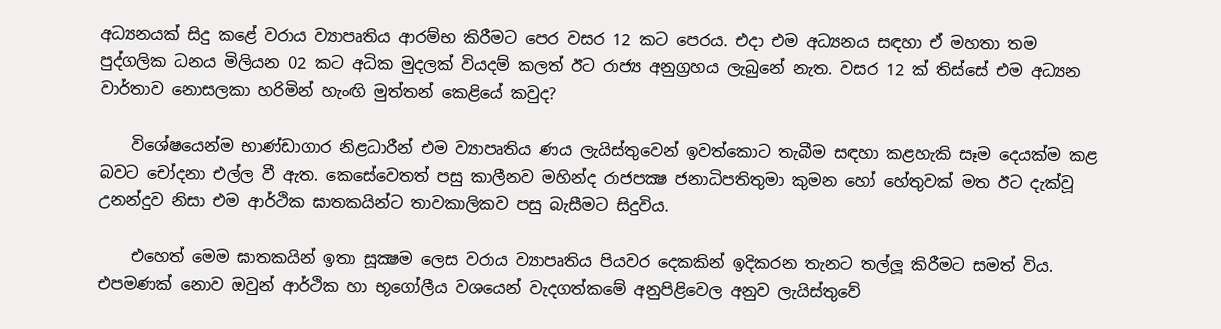අධ්‍යනයක් සිදු කළේ වරාය ව්‍යාපෘතිය ආරම්භ කිරීමට පෙර වසර 12 කට පෙරය. එදා එම අධ්‍යනය සඳහා ඒ මහතා තම පුද්ගලික ධනය මිලියන 02 කට අධික මුදලක් වියදම් කලත් ඊට රාජ්‍ය අනුග්‍රහය ලැබුනේ නැත. වසර 12 ක් තිස්සේ එම අධ්‍යන වාර්තාව නොසලකා හරිමින් හැංඟි මුත්තන් කෙළියේ කවුද?

    විශේෂයෙන්ම භාණ්ඩාගාර නිළධාරීන් එම ව්‍යාපෘතිය ණය ලැයිස්තුවෙන් ඉවත්කොට තැබීම සඳහා කළහැකි සෑම දෙයක්ම කළ බවට චෝදනා එල්ල වී ඇත. කෙසේවෙතත් පසු කාලීනව මහින්ද රාජපක්‍ෂ ජනාධිපතිතුමා කුමන හෝ හේතුවක් මත ඊට දැක්වූ උනන්දුව නිසා එම ආර්ථික ඝාතකයින්ට තාවකාලිකව පසු බැසීමට සිදුවිය.

    එහෙත් මෙම ඝාතකයින් ඉතා සූක්‍ෂම ලෙස වරාය ව්‍යාපෘතිය පියවර දෙකකින් ඉදිකරන තැනට තල්ලූ කිරීමට සමත් විය. එපමණක් නොව ඔවුන් ආර්ථික හා භූගෝලීය වශයෙන් වැදගත්කමේ අනුපිළිවෙල අනුව ලැයිස්තුවේ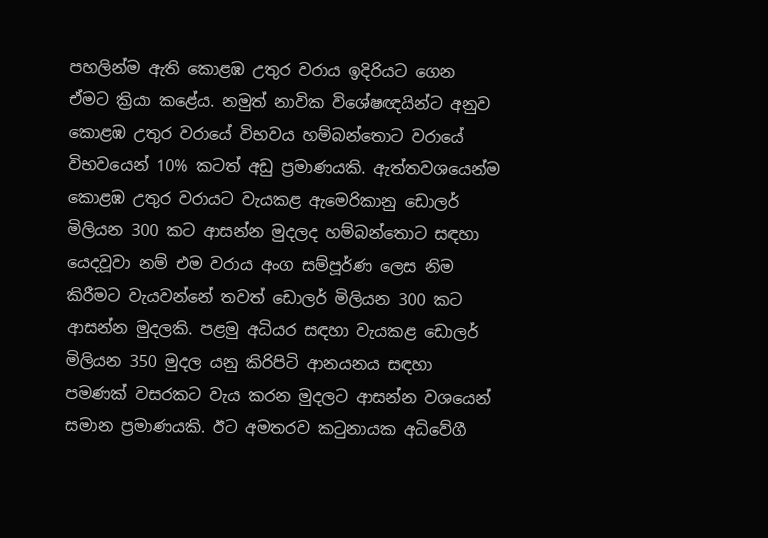පහලින්ම ඇති කොළඹ උතුර වරාය ඉදිරියට ගෙන ඒමට ක්‍රියා කළේය. නමුත් නාවික විශේෂඥයින්ට අනුව කොළඹ උතුර වරායේ විභවය හම්බන්තොට වරායේ විභවයෙන් 10% කටත් අඩු ප්‍රමාණයකි. ඇත්තවශයෙන්ම කොළඹ උතුර වරායට වැයකළ ඇමෙරිකානු ඩොලර් මිලියන 300 කට ආසන්න මුදලද හම්බන්තොට සඳහා යෙදවූවා නම් එම වරාය අංග සම්පූර්ණ ලෙස නිම කිරීමට වැයවන්නේ තවත් ඩොලර් මිලියන 300 කට ආසන්න මුදලකි. පළමු අධියර සඳහා වැයකළ ඩොලර් මිලියන 350 මුදල යනු කිරිපිටි ආනයනය සඳහා පමණක් වසරකට වැය කරන මුදලට ආසන්න වශයෙන් සමාන ප්‍රමාණයකි. ඊට අමතරව කටුනායක අධිවේගී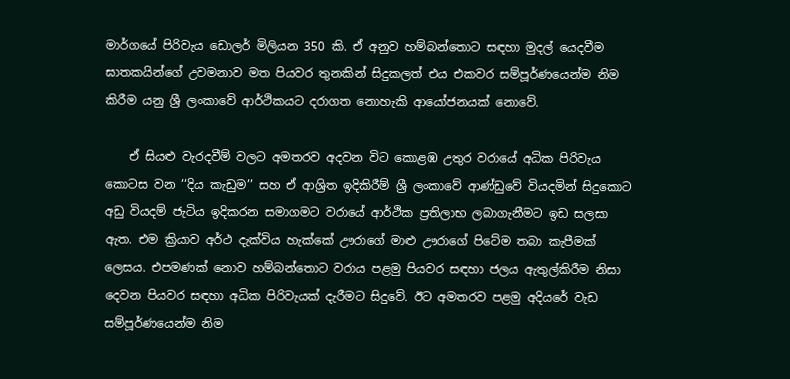මාර්ගයේ පිරිවැය ඩොලර් මිලියන 350 කි. ඒ අනුව හම්බන්තොට සඳහා මුදල් යෙදවීම ඝාතකයින්ගේ උවමනාව මත පියවර තුනකින් සිදුකලත් එය එකවර සම්පූර්ණයෙන්ම නිම කිරීම යනු ශ්‍රී ලංකාවේ ආර්ථිකයට දරාගත නොහැකි ආයෝජනයක් නොවේ.

    ඒ සියළු වැරදවීම් වලට අමතරව අදවන විට කොළඹ උතුර වරායේ අධික පිරිවැය කොටස වන ‘‘දිය කැඩුම’’ සහ ඒ ආශ්‍රිත ඉදිකිරීම් ශ්‍රී ලංකාවේ ආණ්ඩුවේ වියදමින් සිදුකොට අඩු වියදම් ජැටිය ඉදිකරන සමාගමට වරායේ ආර්ථික ප්‍රතිලාභ ලබාගැනීමට ඉඩ සලසා ඇත. එම ක්‍රියාව අර්ථ දැක්විය හැක්කේ ඌරාගේ මාළු ඌරාගේ පිටේම තබා කැපීමක් ලෙසය. එපමණක් නොව හම්බන්තොට වරාය පළමු පියවර සඳහා ජලය ඇතුල්කිරීම නිසා දෙවන පියවර සඳහා අධික පිරිවැයක් දැරීමට සිදුවේ. ඊට අමතරව පළමු අදියරේ වැඩ සම්පූර්ණයෙන්ම නිම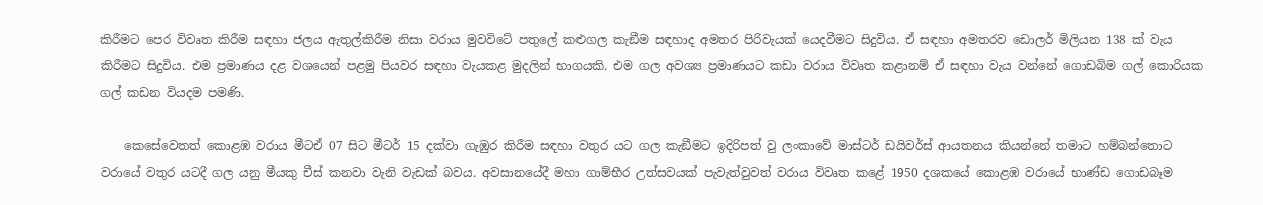කිරීමට පෙර විවෘත කිරීම සඳහා ජලය ඇතුල්කිරීම නිසා වරාය මුවවිටේ පතුලේ කළුගල කැඞීම සඳහාද අමතර පිරිවැයක් යෙදවීමට සිදුවිය. ඒ සඳහා අමතරව ඩොලර් මිලියන 138 ක් වැය කිරීමට සිදුවිය. එම ප්‍රමාණය දළ වශයෙන් පළමු පියවර සඳහා වැයකළ මුදලින් භාගයකි. එම ගල අවශ්‍ය ප්‍රමාණයට කඩා වරාය විවෘත කළානම් ඒ සඳහා වැය වන්නේ ගොඩබිම ගල් කොරියක ගල් කඩන වියදම පමණි.

    කෙසේවෙතත් කොළඹ වරාය මීටඒ 07 සිට මීටර් 15 දක්වා ගැඹුර කිරීම සඳහා වතුර යට ගල කැඞීමට ඉදිරිපත් වු ලංකාවේ මාස්ටර් ඩයිවර්ස් ආයතනය කියන්නේ තමාට හම්බන්තොට වරායේ වතුර යටදී ගල යනු මීයකු චීස් කනවා වැනි වැඩක් බවය. අවසානයේදී මහා ගාම්භීර උත්සවයක් පැවැත්වුවත් වරාය විවෘත කළේ 1950 දශකයේ කොළඹ වරායේ භාණ්ඩ ගොඩබෑම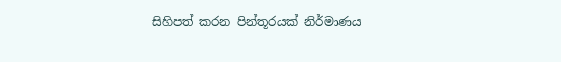සිහිපත් කරන පින්තූරයක් නිර්මාණය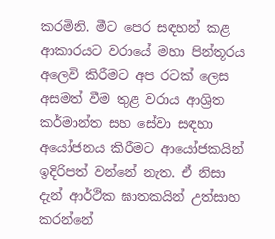කරමිනි. මීට පෙර සඳහන් කළ ආකාරයට වරායේ මහා පින්තූරය අලෙවි කිරීමට අප රටක් ලෙස අසමත් වීම තුළ වරාය ආශ්‍රිත කර්මාන්ත සහ සේවා සඳහා අයෝජනය කිරීමට ආයෝජකයින් ඉදිරිපත් වන්නේ නැත. ඒ නිසා දැන් ආර්ථික ඝාතකයින් උත්සාහ කරන්නේ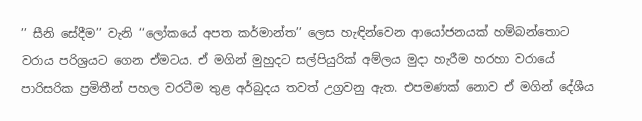’’ සීනි සේදීම’’ වැනි ‘‘ලෝකයේ අපත කර්මාන්ත’’ ලෙස හැඳින්වෙන ආයෝජනයක් හම්බන්තොට වරාය පරිශ්‍රයට ගෙන ඒමටය. ඒ මගින් මුහුදට සල්පියුරික් අම්ලය මුදා හැරීම හරහා වරායේ පාරිසරික ප්‍රමිතීන් පහල වරටීම තුළ අර්බුදය තවත් උග්‍රවනු ඇත. එපමණක් නොව ඒ මගින් දේශීය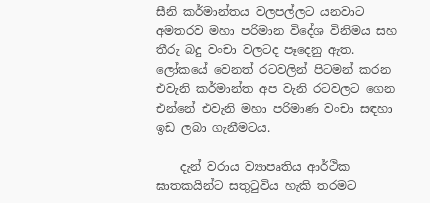සීනි කර්මාන්තය වලපල්ලට යනවාට අමතරව මහා පරිමාන විදේශ විනිමය සහ තීරු බදු වංචා වලටද පෑදෙනු ඇත. ලෝකයේ වෙනත් රටවලින් පිටමන් කරන එවැනි කර්මාන්ත අප වැනි රටවලට ගෙන එන්නේ එවැනි මහා පරිමාණ වංචා සඳහා ඉඩ ලබා ගැනීමටය.

    දැන් වරාය ව්‍යාපෘතිය ආර්ථික ඝාතකයින්ට සතුටුවිය හැකි තරමට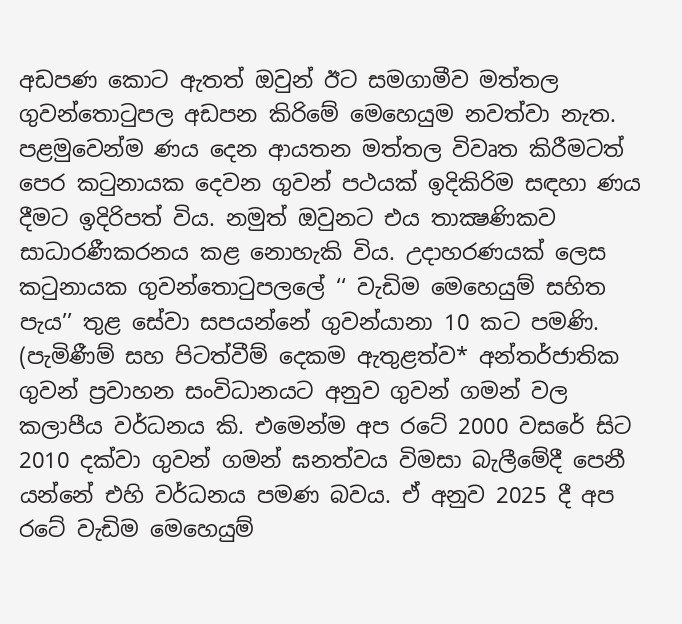අඩපණ කොට ඇතත් ඔවුන් ඊට සමගාමීව මත්තල ගුවන්තොටුපල අඩපන කිරිමේ මෙහෙයුම නවත්වා නැත. පළමුවෙන්ම ණය දෙන ආයතන මත්තල විවෘත කිරීමටත් පෙර කටුනායක දෙවන ගුවන් පථයක් ඉදිකිරිම සඳහා ණය දීමට ඉදිරිපත් විය. නමුත් ඔවුනට එය තාක්‍ෂණිකව සාධාරණීකරනය කළ නොහැකි විය. උදාහරණයක් ලෙස කටුනායක ගුවන්තොටුපලලේ ‘‘ වැඩිම මෙහෙයුම් සහිත පැය’’ තුළ සේවා සපයන්නේ ගුවන්යානා 10 කට පමණි. (පැමිණීම් සහ පිටත්වීම් දෙකම ඇතුළත්ව* අන්තර්ජාතික ගුවන් ප්‍රවාහන සංවිධානයට අනුව ගුවන් ගමන් වල කලාපීය වර්ධනය කි. එමෙන්ම අප රටේ 2000 වසරේ සිට 2010 දක්වා ගුවන් ගමන් ඝනත්වය විමසා බැලීමේදී පෙනී යන්නේ එහි වර්ධනය පමණ බවය. ඒ අනුව 2025 දී අප රටේ වැඩිම මෙහෙයුම්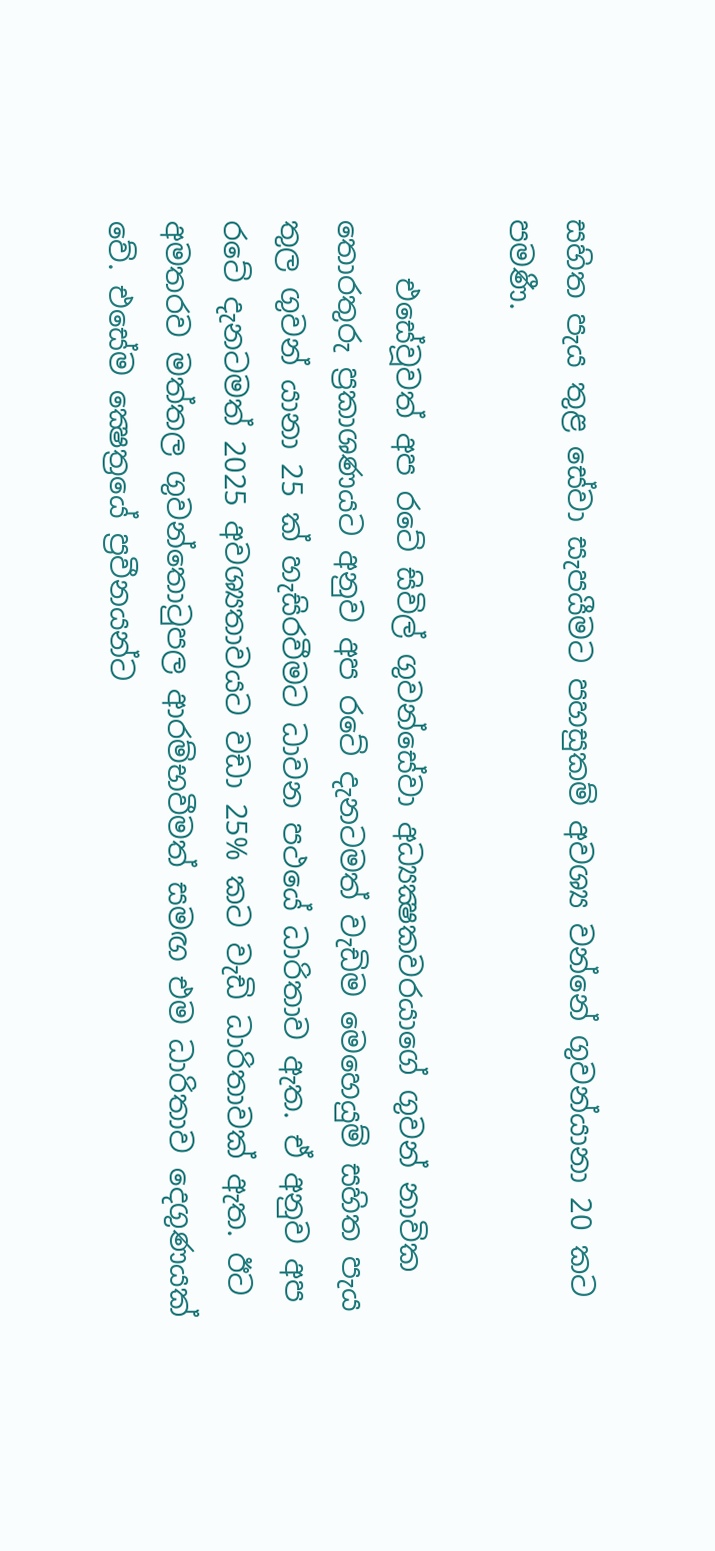සහිත පැය තුළ සේවා සැපයීමට පහසුකම් අවශ්‍ය වන්නේ ගුවන්යානා 20 කට පමණී.

    එසේවූවත් අප රටේ සිවිල් ගුවන්සේවා අධ්‍යක්‍ෂකවරයාගේ ගුවන් නාවික තොරතුරු ප්‍රකාශණයට අනුව අප රටේ දැනටමත් වැඩිම මෙහෙයුම් සහිත පැය තුල ගුවන් යානා 25 ක් හැසිරවීමට ධාවන පථයේ ධාරිතාව ඇත. ඒ අනුව අප රටේ දැනටමත් 2025 අවශ්‍යතාවයට වඩා 25% කට වැඩි ධාරිතාවක් ඇත. ඊට අමතරව මත්තල ගුවන්තොටුපල ආරම්භවීමත් සමඟ එම ධාරිතාව දෙගුණයක් වේ. එසේම ක්‍ෂෙත්‍රයේ ප්‍රවීනයන්ට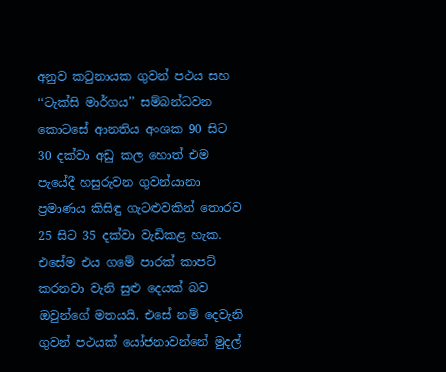අනුව කටුනායක ගුවන් පථය සහ ‘‘ටැක්සි මාර්ගය’’ සම්බන්ධවන කොටසේ ආනතිය අංශක 90 සිට 30 දක්වා අඩු කල හොත් එම පැයේදී හසුරුවන ගුවන්යානා ප්‍රමාණය කිසිඳු ගැටළුවකින් තොරව 25 සිට 35 දක්වා වැඩිකළ හැක. එසේම එය ගමේ පාරක් කාපට් කරනවා වැනි සුළු දෙයක් බව ඔවුන්ගේ මතයයි. එසේ නම් දෙවැනි ගුවන් පථයක් යෝජනාවන්නේ මුදල්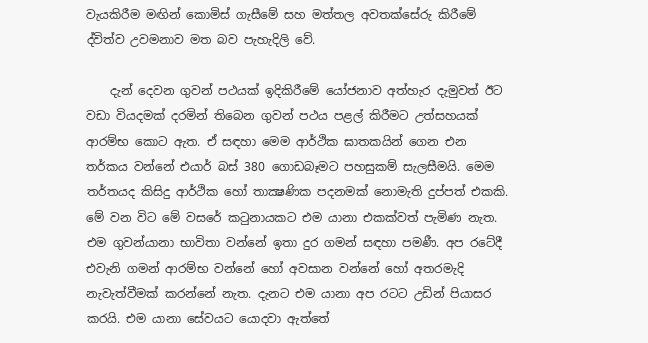වැයකිරීම මඟින් කොමිස් ගැසීමේ සහ මත්තල අවතක්සේරු කිරීමේ ද්විත්ව උවමනාව මත බව පැහැදිලි වේ.

    දැන් දෙවන ගුවන් පථයක් ඉදිකිරීමේ යෝජනාව අත්හැර දැමුවත් ඊට වඩා වියදමක් දරමින් තිබෙන ගුවන් පථය පළල් කිරීමට උත්සහයක් ආරම්භ කොට ඇත. ඒ සඳහා මෙම ආර්ථික ඝාතකයින් ගෙන එන තර්කය වන්නේ එයාර් බස් 380 ගොඩබෑමට පහසුකම් සැලසීමයි. මෙම තර්තයද කිසිදු ආර්ථික හෝ තාක්‍ෂණික පදනමක් නොමැති දුප්පත් එකකි. මේ වන විට මේ වසරේ කටුනායකට එම යානා එකක්වත් පැමිණ නැත. එම ගුවන්යානා භාවිතා වන්නේ ඉතා දුර ගමන් සඳහා පමණී. අප රටේදී එවැනි ගමන් ආරම්භ වන්නේ හෝ අවසාන වන්නේ හෝ අතරමැදි නැවැත්වීමක් කරන්නේ නැත. දැනට එම යානා අප රටට උඩින් පියාසර කරයි. එම යානා සේවයට යොදවා ඇත්තේ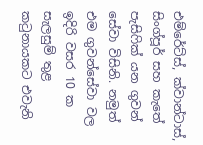එම්රේට්ස්, ක්වාන්ටාස්, සිංග්පූර් සහ කැතේ පැසිෆික් යන ගුවන් සේවා විසිනි. නමුත් එම ගුවන්සේවා වල ඉදිරි වසර 10 ක සැලසුම් තුළ කටුනායකට එවැනි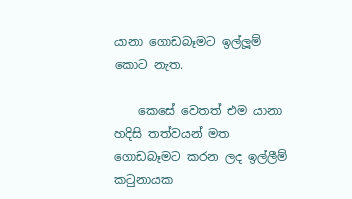යානා ගොඩබෑමට ඉල්ලූම් කොට නැත.

    කෙසේ වෙතත් එම යානා හදිසි තත්වයන් මත ගොඩබෑමට කරන ලද ඉල්ලීම් කටුනායක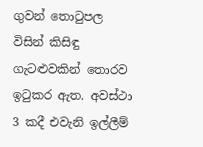ගුවන් තොටුපල විසින් කිසිඳු ගැටළුවකින් තොරව ඉටුකර ඇත. අවස්ථා 3 කදී එවැනි ඉල්ලීම්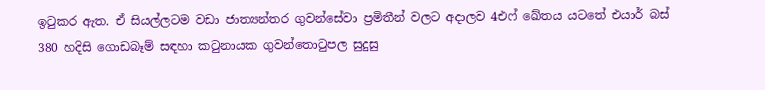ඉටුකර ඇත. ඒ සියල්ලටම වඩා ජාත්‍යන්තර ගුවන්සේවා ප්‍රමිතීන් වලට අදාලව 4එෆ් ඛේතය යටතේ එයාර් බස් 380 හදිසි ගොඩබෑම් සඳහා කටුනායක ගුවන්තොටුපල සුදුසු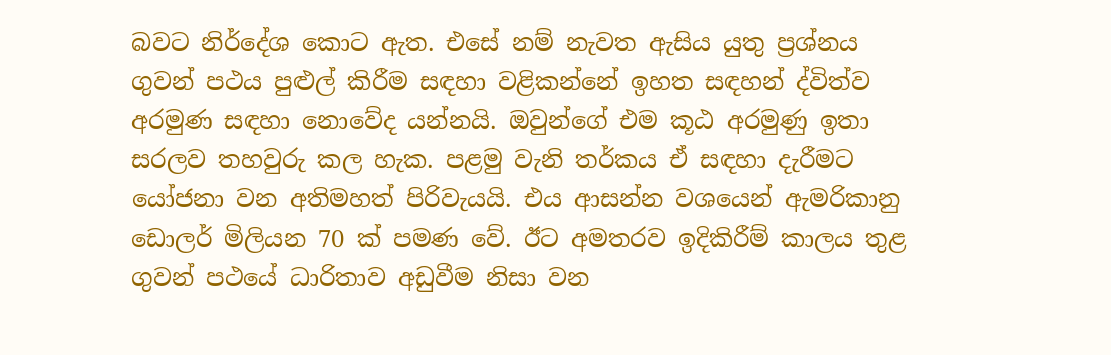බවට නිර්දේශ කොට ඇත. එසේ නම් නැවත ඇසිය යුතු ප්‍රශ්නය ගුවන් පථය පුළුල් කිරීම සඳහා වළිකන්නේ ඉහත සඳහන් ද්විත්ව අරමුණ සඳහා නොවේද යන්නයි. ඔවුන්ගේ එම කූඨ අරමුණු ඉතා සරලව තහවුරු කල හැක. පළමු වැනි තර්කය ඒ සඳහා දැරීමට යෝජනා වන අතිමහත් පිරිවැයයි. එය ආසන්න වශයෙන් ඇමරිකානු ඩොලර් මිලියන 70 ක් පමණ වේ. ඊට අමතරව ඉදිකිරීම් කාලය තුළ ගුවන් පථයේ ධාරිතාව අඩුවීම නිසා වන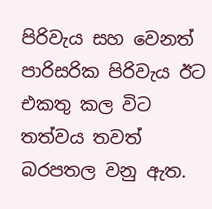පිරිවැය සහ වෙනත් පාරිසරික පිරිවැය ඊට එකතු කල විට තත්වය තවත් බරපතල වනු ඇත.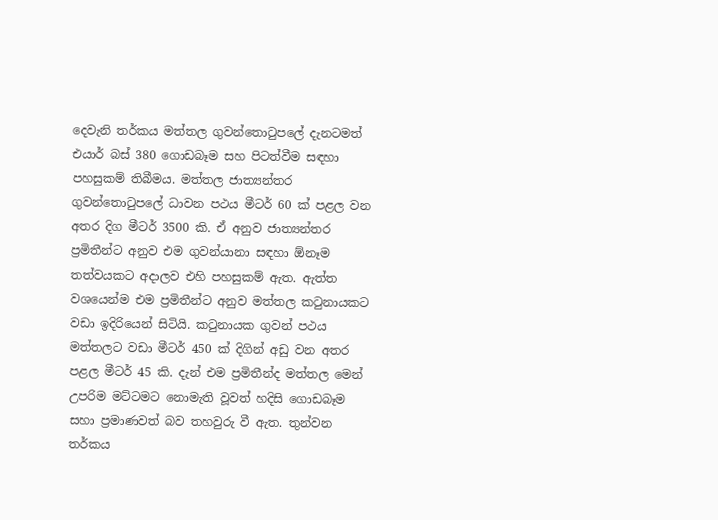දෙවැනි තර්කය මත්තල ගුවන්තොටුපලේ දැනටමත් එයාර් බස් 380 ගොඩබෑම සහ පිටත්වීම සඳහා පහසුකම් තිබීමය. මත්තල ජාත්‍යන්තර ගුවන්තොටුපලේ ධාවන පථය මීටර් 60 ක් පළල වන අතර දිග මීටර් 3500 කි. ඒ අනුව ජාත්‍යන්තර ප්‍රමිතීන්ට අනුව එම ගුවන්යානා සඳහා ඕනෑම තත්වයකට අදාලව එහි පහසුකම් ඇත. ඇත්ත වශයෙන්ම එම ප්‍රමිතීන්ට අනුව මත්තල කටුනායකට වඩා ඉදිරියෙන් සිටියි. කටුනායක ගුවන් පථය මත්තලට වඩා මීටර් 450 ක් දිගින් අඩු වන අතර පළල මීටර් 45 කි. දැන් එම ප්‍රමිතීන්ද මත්තල මෙන් උපරිම මට්ටමට නොමැති වූවත් හදිසි ගොඩබෑම සහා ප්‍රමාණවත් බව තහවුරු වී ඇත. තුන්වන තර්කය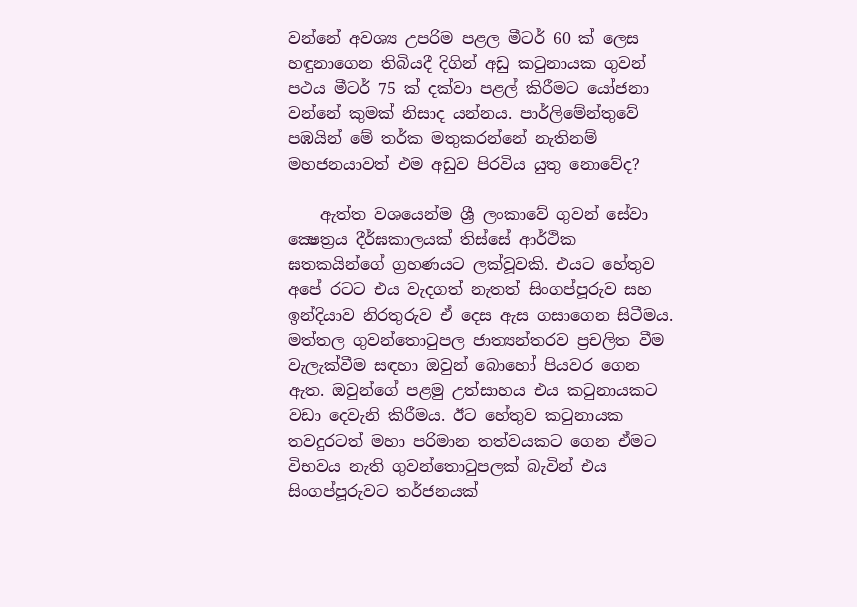වන්නේ අවශ්‍ය උපරිම පළල මීටර් 60 ක් ලෙස හඳුනාගෙන තිබියදී දිගින් අඩු කටුනායක ගුවන් පථය මීටර් 75 ක් දක්වා පළල් කිරීමට යෝජනා වන්නේ කුමක් නිසාද යන්නය. පාර්ලිමේන්තුවේ පඹයින් මේ තර්ක මතුකරන්නේ නැතිනම් මහජනයාවත් එම අඩුව පිරවිය යුතු නොවේද?

    ඇත්ත වශයෙන්ම ශ්‍රී ලංකාවේ ගුවන් සේවා ක්‍ෂෙත්‍රය දීර්ඝකාලයක් තිස්සේ ආර්ථික ඝතකයින්ගේ ග්‍රහණයට ලක්වූවකි. එයට හේතුව අපේ රටට එය වැදගත් නැතත් සිංගප්පූරුව සහ ඉන්දියාව නිරතුරුව ඒ දෙස ඇස ගසාගෙන සිටීමය. මත්තල ගුවන්තොටුපල ජාත්‍යන්තරව ප්‍රචලිත වීම වැලැක්වීම සඳහා ඔවුන් බොහෝ පියවර ගෙන ඇත. ඔවුන්ගේ පළමු උත්සාහය එය කටුනායකට වඩා දෙවැනි කිරීමය. ඊට හේතුව කටුනායක තවදුරටත් මහා පරිමාන තත්වයකට ගෙන ඒමට විභවය නැති ගුවන්තොටුපලක් බැවින් එය සිංගප්පූරුවට තර්ජනයක්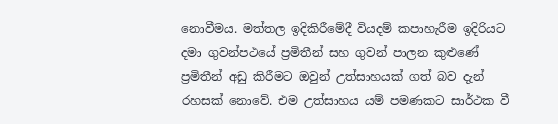නොවීමය. මත්තල ඉදිකිරීමේදී වියදම් කපාහැරීම ඉදිරියට දමා ගුවන්පථයේ ප්‍රමිතීන් සහ ගුවන් පාලන කුළුණේ ප්‍රමිතීන් අඩු කිරීමට ඔවුන් උත්සාහයක් ගත් බව දැන් රහසක් නොවේ. එම උත්සාහය යම් පමණකට සාර්ථක වී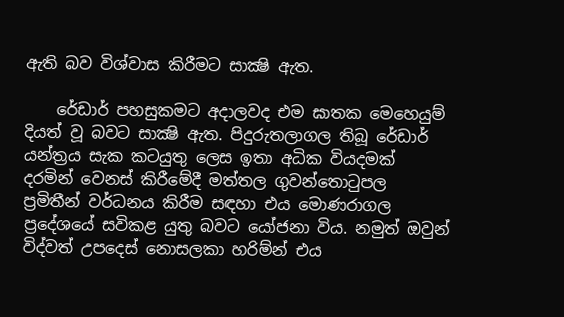ඇති බව විශ්වාස කිරීමට සාක්‍ෂි ඇත.

    රේඩාර් පහසුකමට අදාලවද එම ඝාතක මෙහෙයුම් දියත් වූ බවට සාක්‍ෂි ඇත. පිදුරුතලාගල තිබූ රේඩාර් යන්ත්‍රය සැක කටයුතු ලෙස ඉතා අධික වියදමක් දරමින් වෙනස් කිරීමේදී මත්තල ගුවන්තොටුපල ප්‍රමිතීන් වර්ධනය කිරීම සඳහා එය මොණරාගල ප්‍රදේශයේ සවිකළ යුතු බවට යෝජනා විය. නමුත් ඔවුන් විද්වත් උපදෙස් නොසලකා හරිම්න් එය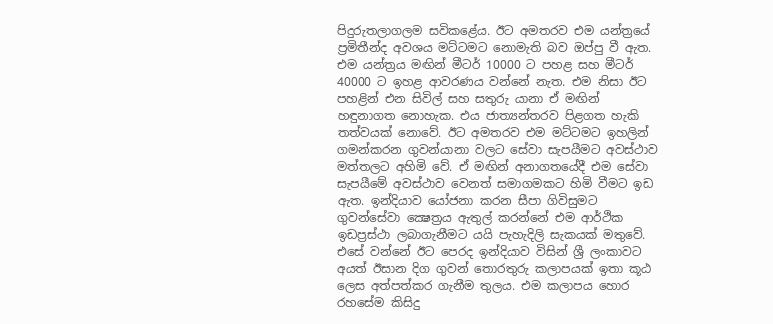පිදුරුතලාගලම සවිකළේය. ඊට අමතරව එම යන්ත්‍රයේ ප්‍රමිතීන්ද අවශය මට්ටමට නොමැති බව ඔප්පු වී ඇත. එම යන්ත්‍රය මඟින් මීටර් 10000 ට පහළ සහ මීටර් 40000 ට ඉහළ ආවරණය වන්නේ නැත. එම නිසා ඊට පහළින් එන සිවිල් සහ සතුරු යානා ඒ මඟින් හඳුනාගත නොහැක. එය ජාත්‍යන්තරව පිළගත හැකි තත්වයක් නොවේ. ඊට අමතරව එම මට්ටමට ඉහලින් ගමන්කරන ගුවන්යානා වලට සේවා සැපයීමට අවස්ථාව මත්තලට අහිමි වේ. ඒ මඟින් අනාගතයේදී එම සේවා සැපයීමේ අවස්ථාව වෙනත් සමාගමකට හිමි වීමට ඉඩ ඇත. ඉන්දියාව යෝජනා කරන සීපා ගිවිසුමට ගුවන්සේවා ක්‍ෂෙත්‍රය ඇතුල් කරන්නේ එම ආර්ථික ඉඩප්‍රස්ථා ලබාගැනීමට යයි පැහැදිලි සැකයක් මතුවේ. එසේ වන්නේ ඊට පෙරද ඉන්දියාව විසින් ශ්‍රී ලංකාවට අයත් ඊසාන දිග ගුවන් තොරතුරු කලාපයක් ඉතා කූඨ ලෙස අත්පත්කර ගැනීම තුලය. එම කලාපය හොර රහසේම කිසිදු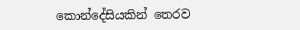කොන්දේසියකින් තෙරව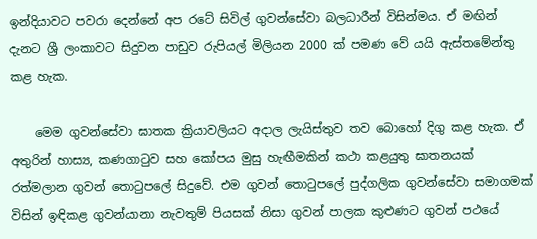ඉන්දියාවට පවරා දෙන්නේ අප රටේ සිවිල් ගුවන්සේවා බලධාරීන් විසින්මය. ඒ මඟින් දැනට ශ්‍රී ලංකාවට සිදුවන පාඩුව රුපියල් මිලියන 2000 ක් පමණ වේ යයි ඇස්තමේන්තු කළ හැක.

    මෙම ගුවන්සේවා ඝාතක ක්‍රියාවලියට අදාල ලැයිස්තුව තව බොහෝ දිගු කළ හැක. ඒ අතුරින් හාස්‍ය, කණගාටුව සහ කෝපය මුසු හැඟීමකින් කථා කළයුතු ඝාතනයක් රත්මලාන ගුවන් තොටුපලේ සිදුවේ. එම ගුවන් තොටුපලේ පුද්ගලික ගුවන්සේවා සමාගමක් විසින් ඉඳිකළ ගුවන්යානා නැවතුම් පියසක් නිසා ගුවන් පාලක කුළුණට ගුවන් පථයේ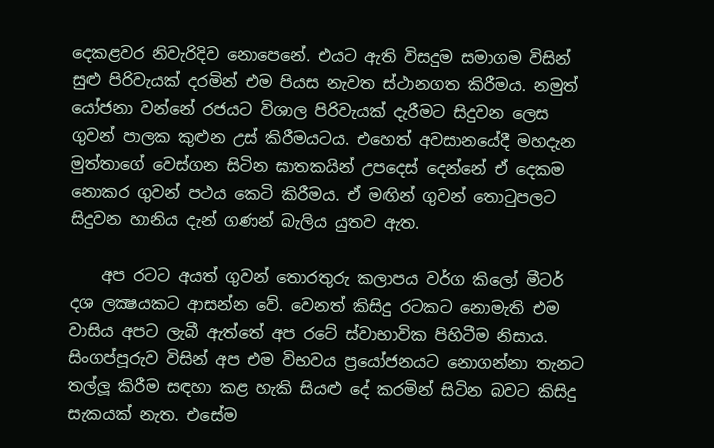දෙකළවර නිවැරිදිව නොපෙනේ. එයට ඇති විසදුම සමාගම විසින් සුළු පිරිවැයක් දරමින් එම පියස නැවත ස්ථානගත කිරීමය. නමුත් යෝජනා වන්නේ රජයට විශාල පිරිවැයක් දැරීමට සිදුවන ලෙස ගුවන් පාලක කුළුන උස් කිරීමයටය. එහෙත් අවසානයේදී මහදැන මුත්තාගේ වෙස්ගන සිටින ඝාතකයින් උපදෙස් දෙන්නේ ඒ දෙකම නොකර ගුවන් පථය කෙටි කිරීමය. ඒ මඟින් ගුවන් තොටුපලට සිදුවන හානිය දැන් ගණන් බැලිය යුතව ඇත.

    අප රටට අයත් ගුවන් තොරතුරු කලාපය වර්ග කිලෝ මීටර් දශ ලක්‍ෂයකට ආසන්න වේ. වෙනත් කිසිදු රටකට නොමැති එම වාසිය අපට ලැබී ඇත්තේ අප රටේ ස්වාභාවික පිහිටීම නිසාය. සිංගප්පූරුව විසින් අප එම විභවය ප්‍රයෝජනයට නොගන්නා තැනට තල්ලූ කිරීම සඳහා කළ හැකි සියළු දේ කරමින් සිටින බවට කිසිදු සැකයක් නැත. එසේම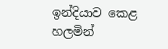ඉන්දියාව කෙළ හලමින්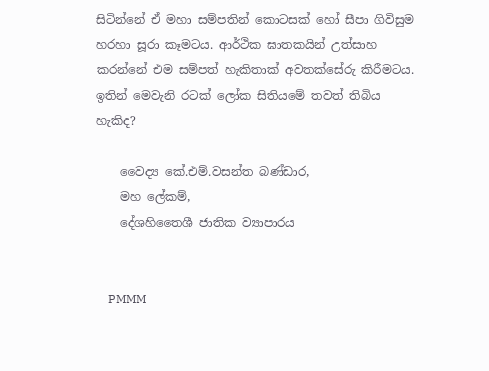සිටින්නේ ඒ මහා සම්පතින් කොටසක් හෝ සීපා ගිවිසුම හරහා සූරා කෑමටය. ආර්ථික ඝාතකයින් උත්සාහ කරන්නේ එම සම්පත් හැකිතාක් අවතක්සේරු කිරීමටය. ඉතින් මෙවැනි රටක් ලෝක සිතියමේ තවත් තිබිය හැකිද?

    වෛද්‍ය කේ.එම්.වසන්ත බණ්ඩාර,
    මහ ලේකම්,
    දේශහිතෛශී ජාතික ව්‍යාපාරය


    PMMM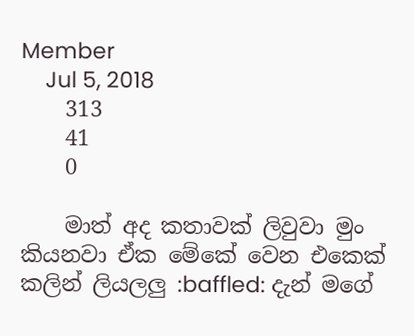Member
    Jul 5, 2018
    313
    41
    0

    මාත් අද කතාවක් ලිවුවා මුං කියනවා ඒක මේකේ වෙන එකෙක් කලින් ලියලලු :baffled: දැන් මගේ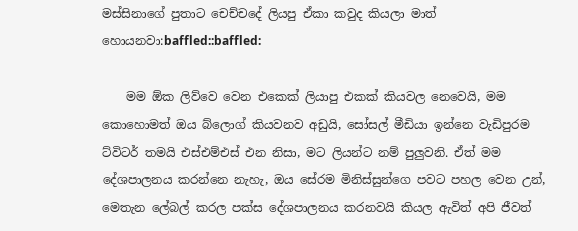මස්සිනාගේ පුතාට චෙච්චදේ ලියපු ඒකා කවුද කියලා මාත් හොයනවා:baffled::baffled:

    මම ඕක ලිව්වෙ වෙන එකෙක් ලියාපු එකක් කියවල නෙවෙයි, මම කොහොමත් ඔය බ්ලොග් කියවනව අඩුයි, සෝසල් මීඩියා ඉන්නෙ වැඩිපුරම ට්විටර් තමයි එස්එම්එස් එන නිසා, මට ලියන්ට නම් පුලුවනි. ඒත් මම දේශපාලනය කරන්නෙ නැහැ, ඔය සේරම මිනිස්සුන්ගෙ පවට පහල වෙන උන්, මෙතැන ලේබල් කරල පක්ස දේශපාලනය කරනවයි කියල ඇවිත් අපි ජීවත්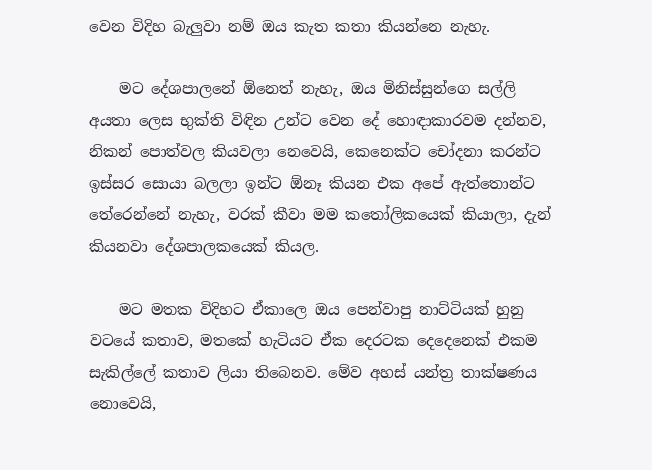වෙන විදිහ බැලුවා නම් ඔය කැත කතා කියන්නෙ නැහැ.

    මට දේශපාලනේ ඕනෙත් නැහැ, ඔය මිනිස්සුන්ගෙ සල්ලි අයතා ලෙස භුක්ති විඳින උන්ට වෙන දේ හොඳාකාරවම දන්නව, නිකන් පොත්වල කියවලා නෙවෙයි, කෙනෙක්ට චෝදනා කරන්ට ඉස්සර සොයා බලලා ඉන්ට ඕනෑ කියන එක අපේ ඇත්තොන්ට තේරෙන්නේ නැහැ, වරක් කීවා මම කතෝලිකයෙක් කියාලා, දැන් කියනවා දේශපාලකයෙක් කියල.

    මට මතක විදිහට ඒකාලෙ ඔය පෙන්වාපු නාට්ටියක් හුනු වටයේ කතාව, මතකේ හැටියට ඒක දෙරටක දෙදෙනෙක් එකම සැකිල්ලේ කතාව ලියා තිබෙනව. මේව අහස් යන්ත්‍ර තාක්ෂණය නොවෙයි,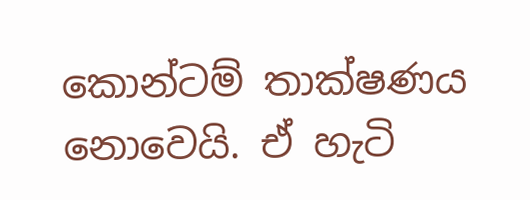කොන්ටම් තාක්ෂණය නොවෙයි. ඒ හැටි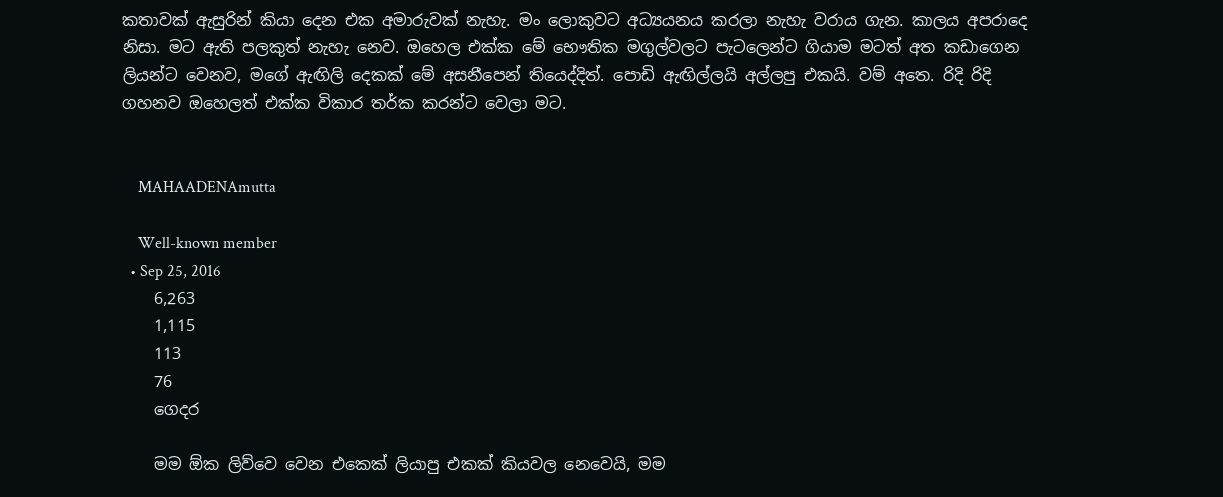කතාවක් ඇසුරින් කියා දෙන එක අමාරුවක් නැහැ. මං ලොකුවට අධ්‍යයනය කරලා නැහැ වරාය ගැන. කාලය අපරාදෙ නිසා. මට ඇති පලකුත් නැහැ නෙව. ඔහෙල එක්ක මේ භෞතික මගුල්වලට පැටලෙන්ට ගියාම මටත් අත කඩාගෙන ලියන්ට වෙනව, මගේ ඇඟිලි දෙකක් මේ අසනීපෙන් තියෙද්දිත්. පොඩි ඇඟිල්ලයි අල්ලපු එකයි. වම් අතෙ. රිදි රිදි ගහනව ඔහෙලත් එක්ක විකාර තර්ක කරන්ට වෙලා මට.


    MAHAADENAmutta

    Well-known member
  • Sep 25, 2016
    6,263
    1,115
    113
    76
    ගෙදර

    මම ඕක ලිව්වෙ වෙන එකෙක් ලියාපු එකක් කියවල නෙවෙයි, මම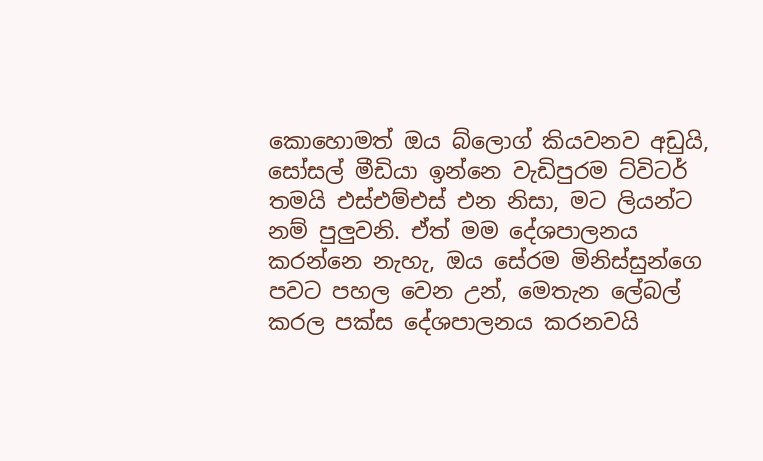කොහොමත් ඔය බ්ලොග් කියවනව අඩුයි, සෝසල් මීඩියා ඉන්නෙ වැඩිපුරම ට්විටර් තමයි එස්එම්එස් එන නිසා, මට ලියන්ට නම් පුලුවනි. ඒත් මම දේශපාලනය කරන්නෙ නැහැ, ඔය සේරම මිනිස්සුන්ගෙ පවට පහල වෙන උන්, මෙතැන ලේබල් කරල පක්ස දේශපාලනය කරනවයි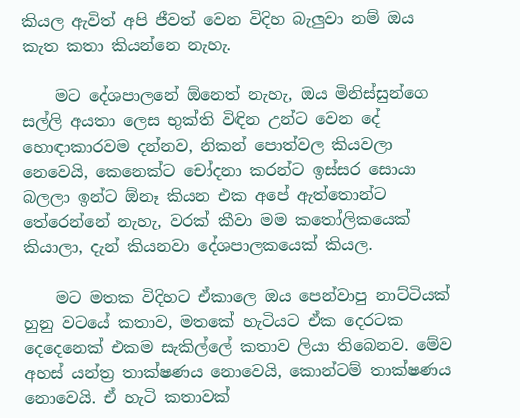කියල ඇවිත් අපි ජීවත් වෙන විදිහ බැලුවා නම් ඔය කැත කතා කියන්නෙ නැහැ.

    මට දේශපාලනේ ඕනෙත් නැහැ, ඔය මිනිස්සුන්ගෙ සල්ලි අයතා ලෙස භුක්ති විඳින උන්ට වෙන දේ හොඳාකාරවම දන්නව, නිකන් පොත්වල කියවලා නෙවෙයි, කෙනෙක්ට චෝදනා කරන්ට ඉස්සර සොයා බලලා ඉන්ට ඕනෑ කියන එක අපේ ඇත්තොන්ට තේරෙන්නේ නැහැ, වරක් කීවා මම කතෝලිකයෙක් කියාලා, දැන් කියනවා දේශපාලකයෙක් කියල.

    මට මතක විදිහට ඒකාලෙ ඔය පෙන්වාපු නාට්ටියක් හුනු වටයේ කතාව, මතකේ හැටියට ඒක දෙරටක දෙදෙනෙක් එකම සැකිල්ලේ කතාව ලියා තිබෙනව. මේව අහස් යන්ත්‍ර තාක්ෂණය නොවෙයි, කොන්ටම් තාක්ෂණය නොවෙයි. ඒ හැටි කතාවක්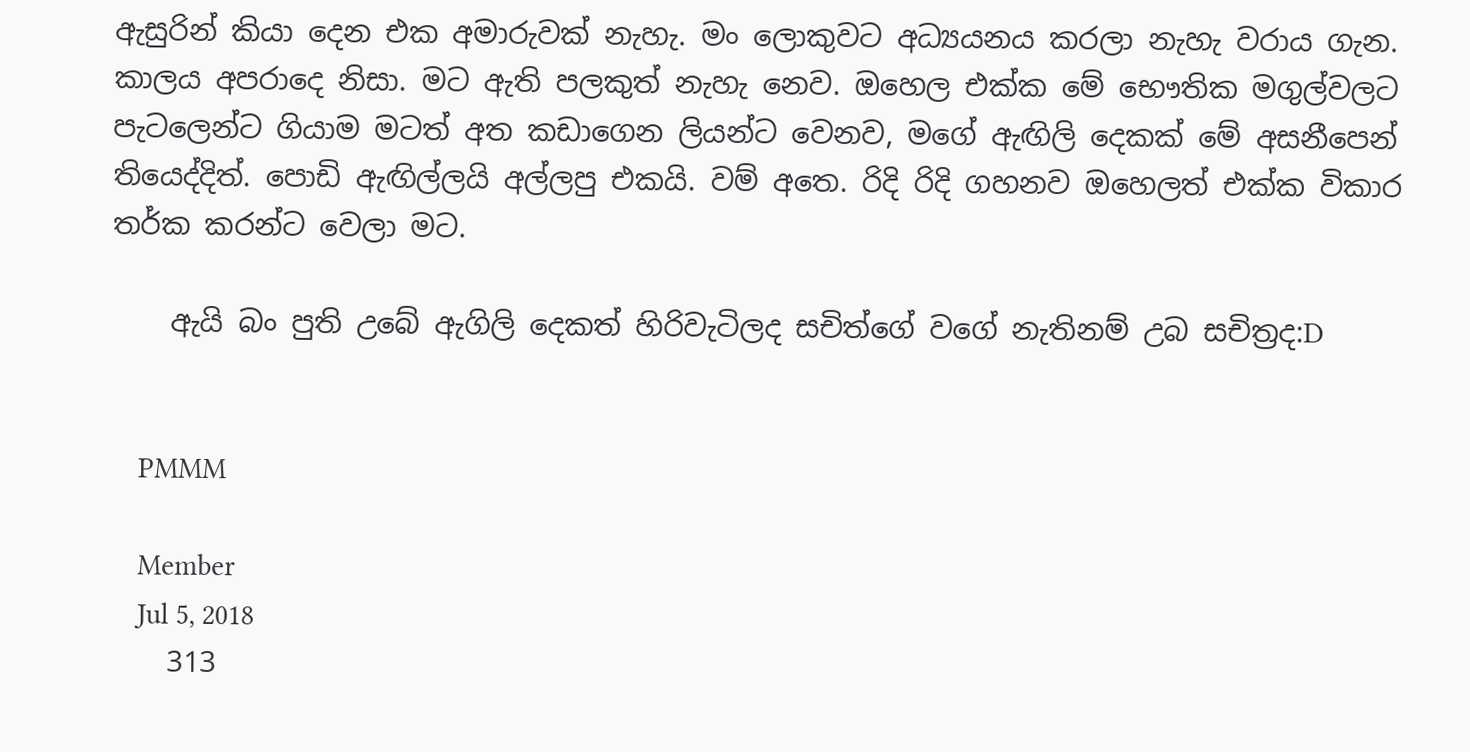ඇසුරින් කියා දෙන එක අමාරුවක් නැහැ. මං ලොකුවට අධ්‍යයනය කරලා නැහැ වරාය ගැන. කාලය අපරාදෙ නිසා. මට ඇති පලකුත් නැහැ නෙව. ඔහෙල එක්ක මේ භෞතික මගුල්වලට පැටලෙන්ට ගියාම මටත් අත කඩාගෙන ලියන්ට වෙනව, මගේ ඇඟිලි දෙකක් මේ අසනීපෙන් තියෙද්දිත්. පොඩි ඇඟිල්ලයි අල්ලපු එකයි. වම් අතෙ. රිදි රිදි ගහනව ඔහෙලත් එක්ක විකාර තර්ක කරන්ට වෙලා මට.

    ඇයි බං පුති උබේ ඇගිලි දෙකත් හිරිවැටිලද සචිත්ගේ වගේ නැතිනම් උබ සචිත්‍රද:D


    PMMM

    Member
    Jul 5, 2018
    313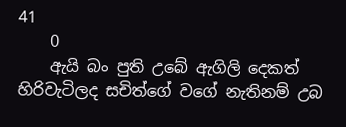41
    0
    ඇයි බං පුති උබේ ඇගිලි දෙකත් හිරිවැටිලද සචිත්ගේ වගේ නැතිනම් උබ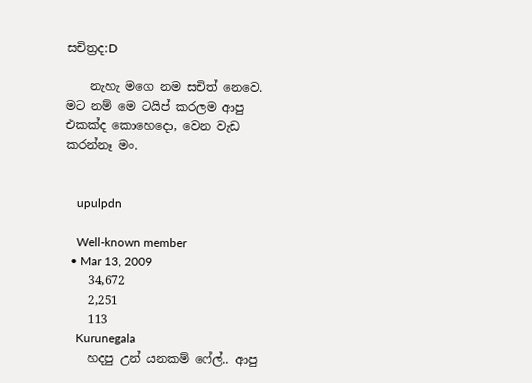සචිත්‍රද:D

    නැහැ මගෙ නම සචිත් නෙවෙ. මට නම් මෙ ටයිප් කරලම ආපු එකක්ද කොහෙදො, වෙන වැඩ කරන්නෑ මං.


    upulpdn

    Well-known member
  • Mar 13, 2009
    34,672
    2,251
    113
    Kurunegala
    හදපු උන් යනකම් ෆේල්.. ආපු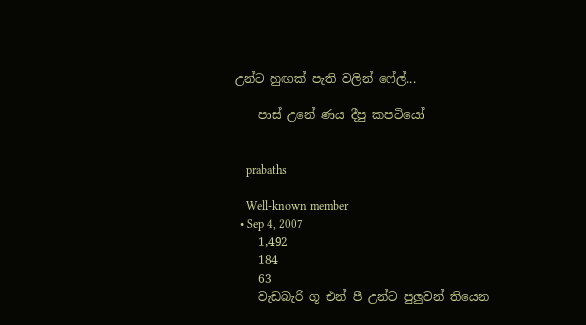උන්ට හුඟක් පැති වලින් ෆේල්...

    පාස් උනේ ණය දීපු කපටියෝ


    prabaths

    Well-known member
  • Sep 4, 2007
    1,492
    184
    63
    වැඩබැරි ගූ එන් පී උන්ට පුලුවන් තියෙන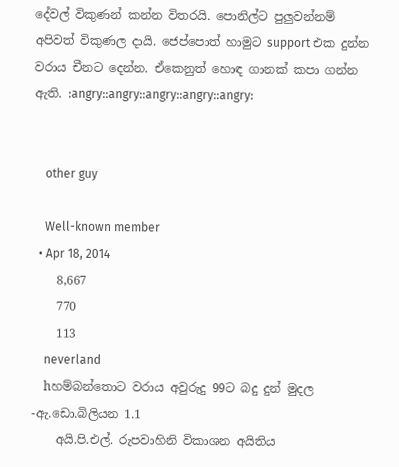දේවල් විකුණන් කන්න විතරයි. පොනිල්ට පුලුවන්නම් අපිවත් විකුණල දායි. ජෙප්පොත් හාමුට support එක දුන්න වරාය චීනට දෙන්න. ඒකෙනුත් හොඳ ගානක් කපා ගන්න ඇති. :angry::angry::angry::angry::angry:


    other guy

    Well-known member
  • Apr 18, 2014
    8,667
    770
    113
    neverland
    hහම්බන්තොට වරාය අවුරුදු 99ට බදු දුන් මුදල -ඇ.ඩො.බිලියන 1.1
    අයි.පි.එල්. රුපවාහිනි විකාශන අයිතිය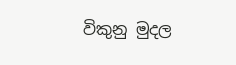විකුනු මුදල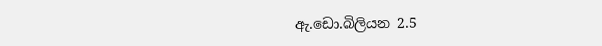ඇ.ඩො.බිලියන 2.5